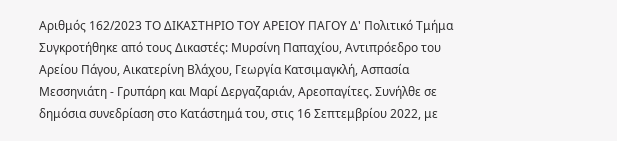Αριθμός 162/2023 ΤΟ ΔΙΚΑΣΤΗΡΙΟ ΤΟΥ ΑΡΕΙΟΥ ΠΑΓΟΥ Δ' Πολιτικό Τμήμα Συγκροτήθηκε από τους Δικαστές: Μυρσίνη Παπαχίου, Αντιπρόεδρο του Αρείου Πάγου, Αικατερίνη Βλάχου, Γεωργία Κατσιμαγκλή, Ασπασία Μεσσηνιάτη - Γρυπάρη και Μαρί Δεργαζαριάν, Αρεοπαγίτες. Συνήλθε σε δημόσια συνεδρίαση στο Κατάστημά του, στις 16 Σεπτεμβρίου 2022, με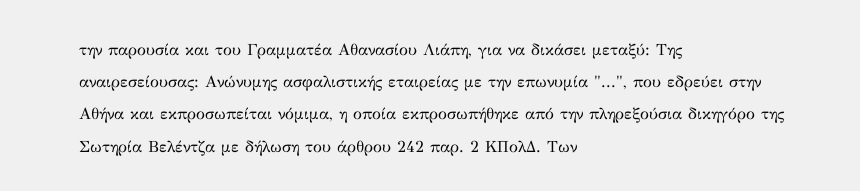την παρουσία και του Γραμματέα Αθανασίου Λιάπη, για να δικάσει μεταξύ: Της αναιρεσείουσας: Ανώνυμης ασφαλιστικής εταιρείας με την επωνυμία "...", που εδρεύει στην Αθήνα και εκπροσωπείται νόμιμα, η οποία εκπροσωπήθηκε από την πληρεξούσια δικηγόρο της Σωτηρία Βελέντζα με δήλωση του άρθρου 242 παρ. 2 ΚΠολΔ. Των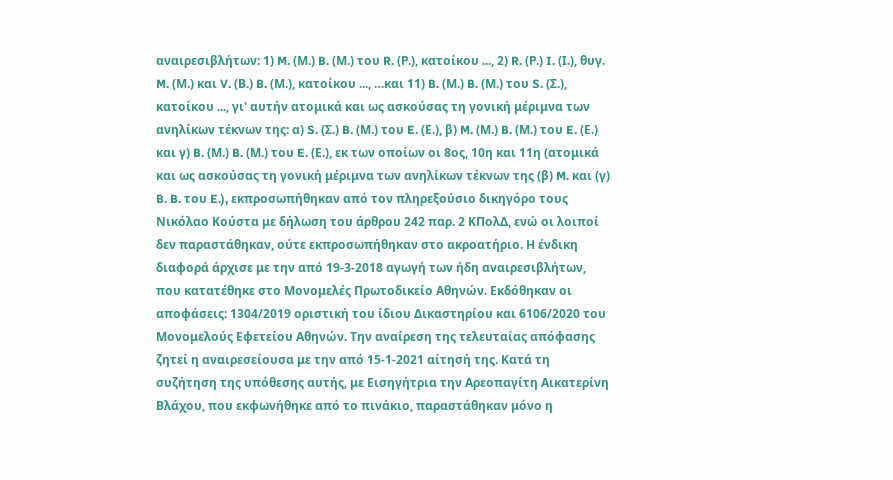αναιρεσιβλήτων: 1) M. (Μ.) B. (Μ.) του R. (Ρ.), κατοίκου ..., 2) R. (Ρ.) I. (Ι.), θυγ. M. (Μ.) και V. (Β.) B. (Μ.), κατοίκου ..., …και 11) B. (Μ.) B. (Μ.) του S. (Σ.), κατοίκου ..., γι' αυτήν ατομικά και ως ασκούσας τη γονική μέριμνα των ανηλίκων τέκνων της: α) S. (Σ.) B. (Μ.) του E. (Ε.), β) M. (Μ.) B. (Μ.) του E. (Ε.) και γ) B. (Μ.) B. (Μ.) του E. (Ε.), εκ των οποίων οι 8ος, 10η και 11η (ατομικά και ως ασκούσας τη γονική μέριμνα των ανηλίκων τέκνων της (β) M. και (γ) B. B. του E.), εκπροσωπήθηκαν από τον πληρεξούσιο δικηγόρο τους Νικόλαο Κούστα με δήλωση του άρθρου 242 παρ. 2 ΚΠολΔ, ενώ οι λοιποί δεν παραστάθηκαν, ούτε εκπροσωπήθηκαν στο ακροατήριο. Η ένδικη διαφορά άρχισε με την από 19-3-2018 αγωγή των ήδη αναιρεσιβλήτων, που κατατέθηκε στο Μονομελές Πρωτοδικείο Αθηνών. Εκδόθηκαν οι αποφάσεις: 1304/2019 οριστική του ίδιου Δικαστηρίου και 6106/2020 του Μονομελούς Εφετείου Αθηνών. Την αναίρεση της τελευταίας απόφασης ζητεί η αναιρεσείουσα με την από 15-1-2021 αίτησή της. Κατά τη συζήτηση της υπόθεσης αυτής, με Εισηγήτρια την Αρεοπαγίτη Αικατερίνη Βλάχου, που εκφωνήθηκε από το πινάκιο, παραστάθηκαν μόνο η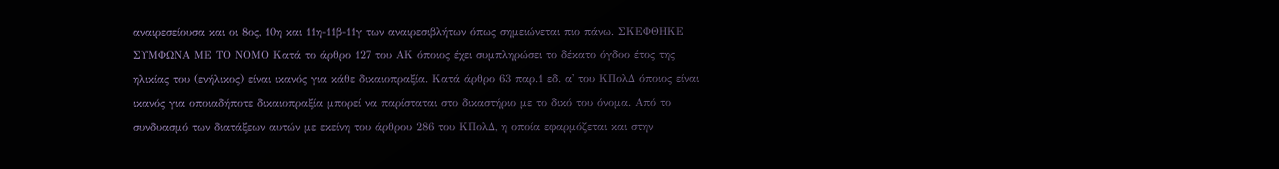αναιρεσείουσα και οι 8ος, 10η και 11η-11β-11γ των αναιρεσιβλήτων όπως σημειώνεται πιο πάνω. ΣΚΕΦΘΗΚΕ ΣΥΜΦΩΝΑ ΜΕ ΤΟ ΝΟΜΟ Κατά το άρθρο 127 του ΑΚ όποιος έχει συμπληρώσει το δέκατο όγδοο έτος της ηλικίας του (ενήλικος) είναι ικανός για κάθε δικαιοπραξία. Κατά άρθρο 63 παρ.1 εδ. α' του ΚΠολΔ όποιος είναι ικανός για οποιαδήποτε δικαιοπραξία μπορεί να παρίσταται στο δικαστήριο με το δικό του όνομα. Από το συνδυασμό των διατάξεων αυτών με εκείνη του άρθρου 286 του ΚΠολΔ, η οποία εφαρμόζεται και στην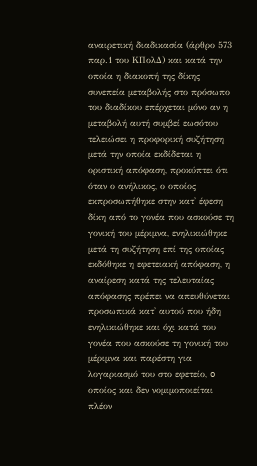αναιρετική διαδικασία (άρθρο 573 παρ.1 του ΚΠολΔ) και κατά την οποία η διακοπή της δίκης συνεπεία μεταβολής στο πρόσωπο του διαδίκου επέρχεται μόνο αν η μεταβολή αυτή συμβεί εωσότου τελειώσει η προφορική συζήτηση μετά την οποία εκδίδεται η οριστική απόφαση, προκύπτει ότι όταν ο ανήλικος, ο οποίος εκπροσωπήθηκε στην κατ' έφεση δίκη από το γονέα που ασκούσε τη γονική του μέριμνα, ενηλικιώθηκε μετά τη συζήτηση επί της οποίας εκδόθηκε η εφετειακή απόφαση, η αναίρεση κατά της τελευταίας απόφασης πρέπει να απευθύνεται προσωπικά κατ' αυτού που ήδη ενηλικιώθηκε και όχι κατά του γονέα που ασκούσε τη γονική του μέριμνα και παρέστη για λογαριασμό του στο εφετείο, o οποίος και δεν νομιμοποιείται πλέον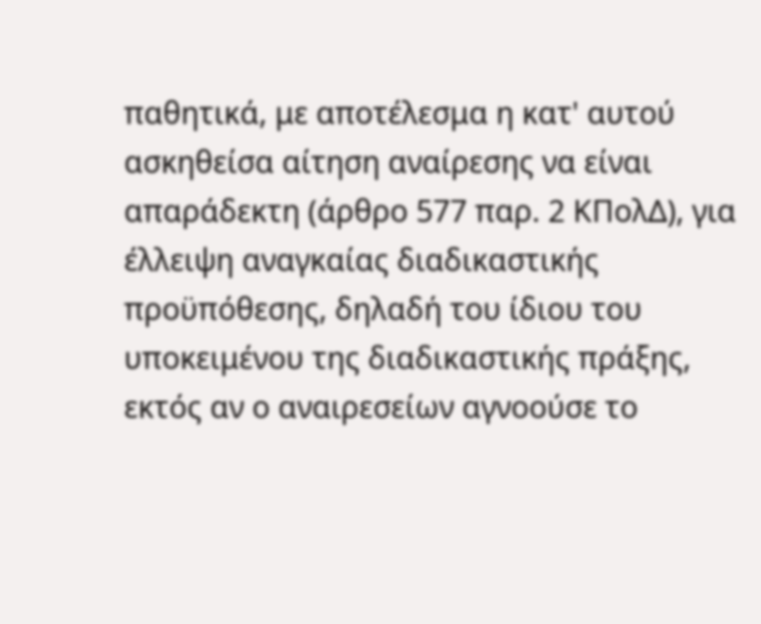παθητικά, με αποτέλεσμα η κατ' αυτού ασκηθείσα αίτηση αναίρεσης να είναι απαράδεκτη (άρθρο 577 παρ. 2 ΚΠολΔ), για έλλειψη αναγκαίας διαδικαστικής προϋπόθεσης, δηλαδή του ίδιου του υποκειμένου της διαδικαστικής πράξης, εκτός αν ο αναιρεσείων αγνοούσε το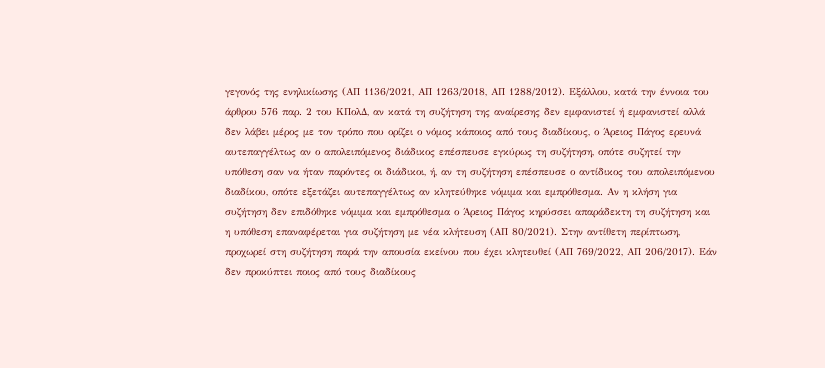γεγονός της ενηλικίωσης (ΑΠ 1136/2021, ΑΠ 1263/2018, ΑΠ 1288/2012). Εξάλλου, κατά την έννοια του άρθρου 576 παρ. 2 του ΚΠολΔ, αν κατά τη συζήτηση της αναίρεσης δεν εμφανιστεί ή εμφανιστεί αλλά δεν λάβει μέρος με τον τρόπο που ορίζει ο νόμος κάποιος από τους διαδίκους, ο Άρειος Πάγος ερευνά αυτεπαγγέλτως αν ο απολειπόμενος διάδικος επέσπευσε εγκύρως τη συζήτηση, οπότε συζητεί την υπόθεση σαν να ήταν παρόντες οι διάδικοι, ή, αν τη συζήτηση επέσπευσε ο αντίδικος του απολειπόμενου διαδίκου, οπότε εξετάζει αυτεπαγγέλτως αν κλητεύθηκε νόμιμα και εμπρόθεσμα. Αν η κλήση για συζήτηση δεν επιδόθηκε νόμιμα και εμπρόθεσμα ο Άρειος Πάγος κηρύσσει απαράδεκτη τη συζήτηση και η υπόθεση επαναφέρεται για συζήτηση με νέα κλήτευση (ΑΠ 80/2021). Στην αντίθετη περίπτωση, προχωρεί στη συζήτηση παρά την απουσία εκείνου που έχει κλητευθεί (ΑΠ 769/2022, ΑΠ 206/2017). Εάν δεν προκύπτει ποιος από τους διαδίκους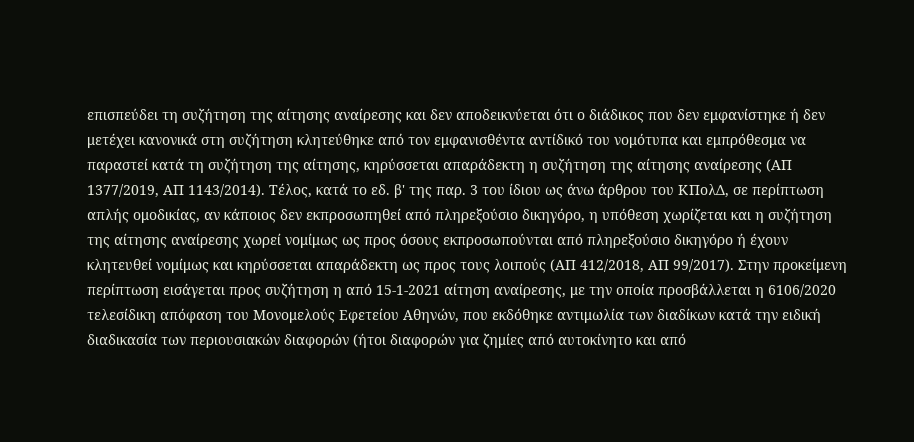επισπεύδει τη συζήτηση της αίτησης αναίρεσης και δεν αποδεικνύεται ότι ο διάδικος που δεν εμφανίστηκε ή δεν μετέχει κανονικά στη συζήτηση κλητεύθηκε από τον εμφανισθέντα αντίδικό του νομότυπα και εμπρόθεσμα να παραστεί κατά τη συζήτηση της αίτησης, κηρύσσεται απαράδεκτη η συζήτηση της αίτησης αναίρεσης (ΑΠ 1377/2019, ΑΠ 1143/2014). Τέλος, κατά το εδ. β' της παρ. 3 του ίδιου ως άνω άρθρου του ΚΠολΔ, σε περίπτωση απλής ομοδικίας, αν κάποιος δεν εκπροσωπηθεί από πληρεξούσιο δικηγόρο, η υπόθεση χωρίζεται και η συζήτηση της αίτησης αναίρεσης χωρεί νομίμως ως προς όσους εκπροσωπούνται από πληρεξούσιο δικηγόρο ή έχουν κλητευθεί νομίμως και κηρύσσεται απαράδεκτη ως προς τους λοιπούς (ΑΠ 412/2018, ΑΠ 99/2017). Στην προκείμενη περίπτωση εισάγεται προς συζήτηση η από 15-1-2021 αίτηση αναίρεσης, με την οποία προσβάλλεται η 6106/2020 τελεσίδικη απόφαση του Μονομελούς Εφετείου Αθηνών, που εκδόθηκε αντιμωλία των διαδίκων κατά την ειδική διαδικασία των περιουσιακών διαφορών (ήτοι διαφορών για ζημίες από αυτοκίνητο και από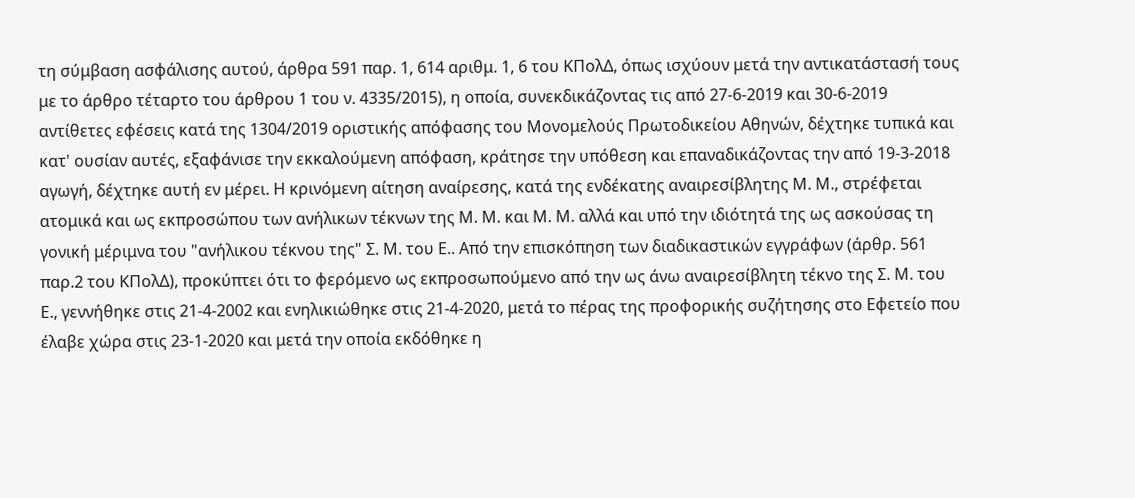τη σύμβαση ασφάλισης αυτού, άρθρα 591 παρ. 1, 614 αριθμ. 1, 6 του ΚΠολΔ, όπως ισχύουν μετά την αντικατάστασή τους με το άρθρο τέταρτο του άρθρου 1 του ν. 4335/2015), η οποία, συνεκδικάζοντας τις από 27-6-2019 και 30-6-2019 αντίθετες εφέσεις κατά της 1304/2019 οριστικής απόφασης του Μονομελούς Πρωτοδικείου Αθηνών, δέχτηκε τυπικά και κατ' ουσίαν αυτές, εξαφάνισε την εκκαλούμενη απόφαση, κράτησε την υπόθεση και επαναδικάζοντας την από 19-3-2018 αγωγή, δέχτηκε αυτή εν μέρει. Η κρινόμενη αίτηση αναίρεσης, κατά της ενδέκατης αναιρεσίβλητης Μ. Μ., στρέφεται ατομικά και ως εκπροσώπου των ανήλικων τέκνων της Μ. Μ. και Μ. Μ. αλλά και υπό την ιδιότητά της ως ασκούσας τη γονική μέριμνα του "ανήλικου τέκνου της" Σ. Μ. του Ε.. Από την επισκόπηση των διαδικαστικών εγγράφων (άρθρ. 561 παρ.2 του ΚΠολΔ), προκύπτει ότι το φερόμενο ως εκπροσωπούμενο από την ως άνω αναιρεσίβλητη τέκνο της Σ. Μ. του Ε., γεννήθηκε στις 21-4-2002 και ενηλικιώθηκε στις 21-4-2020, μετά το πέρας της προφορικής συζήτησης στο Εφετείο που έλαβε χώρα στις 23-1-2020 και μετά την οποία εκδόθηκε η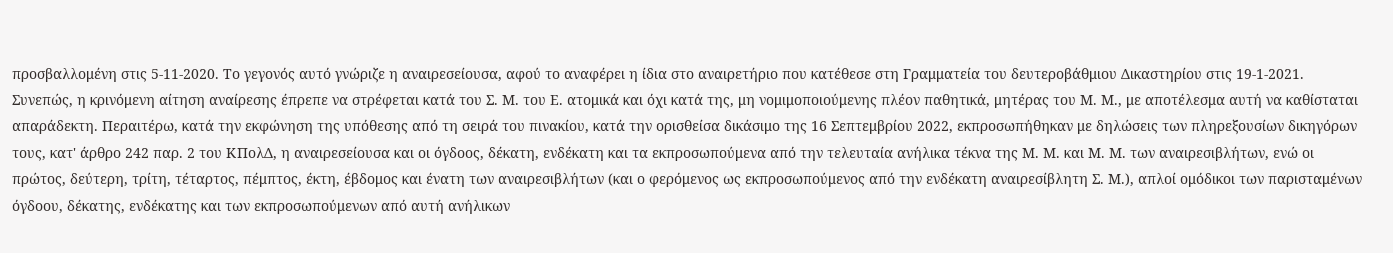προσβαλλομένη στις 5-11-2020. Το γεγονός αυτό γνώριζε η αναιρεσείουσα, αφού το αναφέρει η ίδια στο αναιρετήριο που κατέθεσε στη Γραμματεία του δευτεροβάθμιου Δικαστηρίου στις 19-1-2021. Συνεπώς, η κρινόμενη αίτηση αναίρεσης έπρεπε να στρέφεται κατά του Σ. Μ. του Ε. ατομικά και όχι κατά της, μη νομιμοποιούμενης πλέον παθητικά, μητέρας του Μ. Μ., με αποτέλεσμα αυτή να καθίσταται απαράδεκτη. Περαιτέρω, κατά την εκφώνηση της υπόθεσης από τη σειρά του πινακίου, κατά την ορισθείσα δικάσιμο της 16 Σεπτεμβρίου 2022, εκπροσωπήθηκαν με δηλώσεις των πληρεξουσίων δικηγόρων τους, κατ' άρθρο 242 παρ. 2 του ΚΠολΔ, η αναιρεσείουσα και οι όγδοος, δέκατη, ενδέκατη και τα εκπροσωπούμενα από την τελευταία ανήλικα τέκνα της Μ. Μ. και Μ. Μ. των αναιρεσιβλήτων, ενώ οι πρώτος, δεύτερη, τρίτη, τέταρτος, πέμπτος, έκτη, έβδομος και ένατη των αναιρεσιβλήτων (και ο φερόμενος ως εκπροσωπούμενος από την ενδέκατη αναιρεσίβλητη Σ. Μ.), απλοί ομόδικοι των παρισταμένων όγδοου, δέκατης, ενδέκατης και των εκπροσωπούμενων από αυτή ανήλικων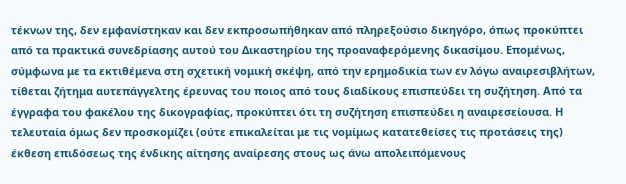τέκνων της, δεν εμφανίστηκαν και δεν εκπροσωπήθηκαν από πληρεξούσιο δικηγόρο, όπως προκύπτει από τα πρακτικά συνεδρίασης αυτού του Δικαστηρίου της προαναφερόμενης δικασίμου. Επομένως, σύμφωνα με τα εκτιθέμενα στη σχετική νομική σκέψη, από την ερημοδικία των εν λόγω αναιρεσιβλήτων, τίθεται ζήτημα αυτεπάγγελτης έρευνας του ποιος από τους διαδίκους επισπεύδει τη συζήτηση. Από τα έγγραφα του φακέλου της δικογραφίας, προκύπτει ότι τη συζήτηση επισπεύδει η αναιρεσείουσα. Η τελευταία όμως δεν προσκομίζει (ούτε επικαλείται με τις νομίμως κατατεθείσες τις προτάσεις της) έκθεση επιδόσεως της ένδικης αίτησης αναίρεσης στους ως άνω απολειπόμενους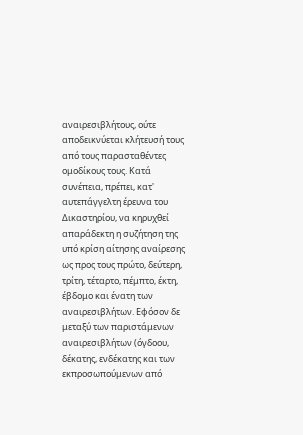αναιρεσιβλήτους, ούτε αποδεικνύεται κλήτευσή τους από τους παρασταθέντες ομοδίκους τους. Κατά συνέπεια, πρέπει, κατ' αυτεπάγγελτη έρευνα του Δικαστηρίου, να κηρυχθεί απαράδεκτη η συζήτηση της υπό κρίση αίτησης αναίρεσης ως προς τους πρώτο, δεύτερη, τρίτη, τέταρτο, πέμπτο, έκτη, έβδομο και ένατη των αναιρεσιβλήτων. Εφόσον δε μεταξύ των παριστάμενων αναιρεσιβλήτων (όγδοου, δέκατης, ενδέκατης και των εκπροσωπούμενων από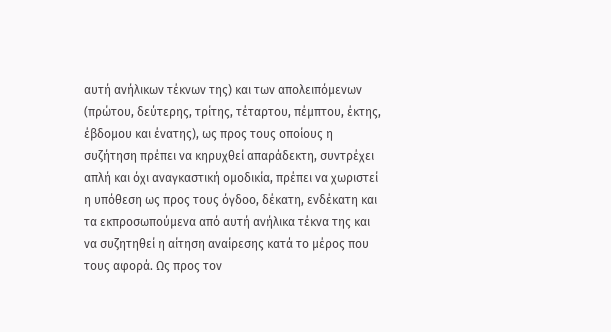αυτή ανήλικων τέκνων της) και των απολειπόμενων (πρώτου, δεύτερης, τρίτης, τέταρτου, πέμπτου, έκτης, έβδομου και ένατης), ως προς τους οποίους η συζήτηση πρέπει να κηρυχθεί απαράδεκτη, συντρέχει απλή και όχι αναγκαστική ομοδικία, πρέπει να χωριστεί η υπόθεση ως προς τους όγδοο, δέκατη, ενδέκατη και τα εκπροσωπούμενα από αυτή ανήλικα τέκνα της και να συζητηθεί η αίτηση αναίρεσης κατά το μέρος που τους αφορά. Ως προς τον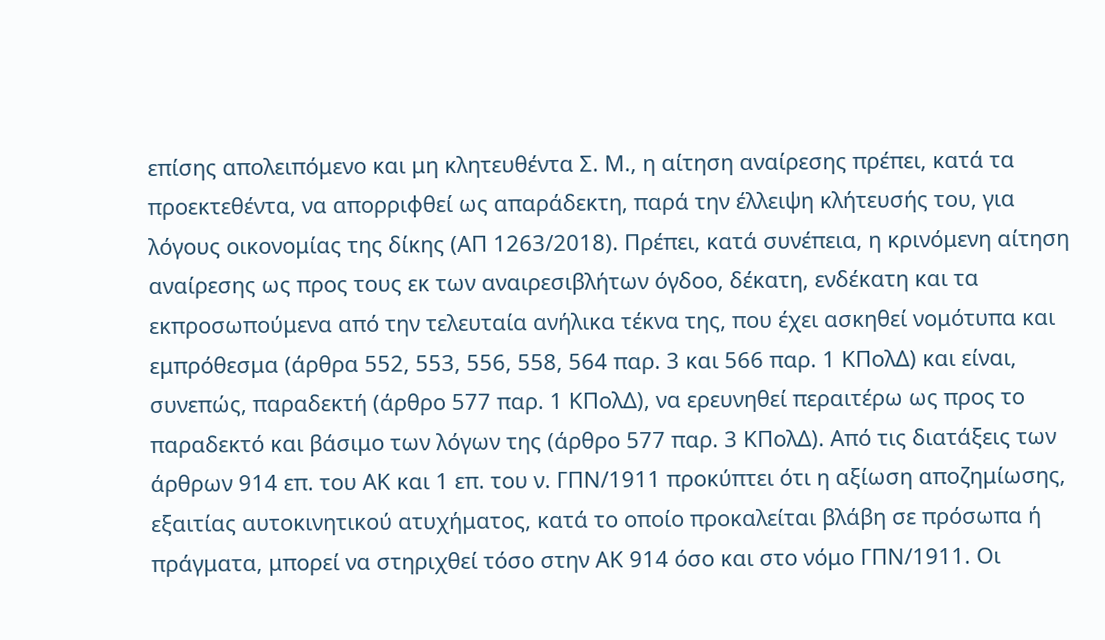επίσης απολειπόμενο και μη κλητευθέντα Σ. Μ., η αίτηση αναίρεσης πρέπει, κατά τα προεκτεθέντα, να απορριφθεί ως απαράδεκτη, παρά την έλλειψη κλήτευσής του, για λόγους οικονομίας της δίκης (ΑΠ 1263/2018). Πρέπει, κατά συνέπεια, η κρινόμενη αίτηση αναίρεσης ως προς τους εκ των αναιρεσιβλήτων όγδοο, δέκατη, ενδέκατη και τα εκπροσωπούμενα από την τελευταία ανήλικα τέκνα της, που έχει ασκηθεί νομότυπα και εμπρόθεσμα (άρθρα 552, 553, 556, 558, 564 παρ. 3 και 566 παρ. 1 ΚΠολΔ) και είναι, συνεπώς, παραδεκτή (άρθρο 577 παρ. 1 ΚΠολΔ), να ερευνηθεί περαιτέρω ως προς το παραδεκτό και βάσιμο των λόγων της (άρθρο 577 παρ. 3 ΚΠολΔ). Από τις διατάξεις των άρθρων 914 επ. του ΑΚ και 1 επ. του ν. ΓΠΝ/1911 προκύπτει ότι η αξίωση αποζημίωσης, εξαιτίας αυτοκινητικού ατυχήματος, κατά το οποίο προκαλείται βλάβη σε πρόσωπα ή πράγματα, μπορεί να στηριχθεί τόσο στην ΑΚ 914 όσο και στο νόμο ΓΠΝ/1911. Οι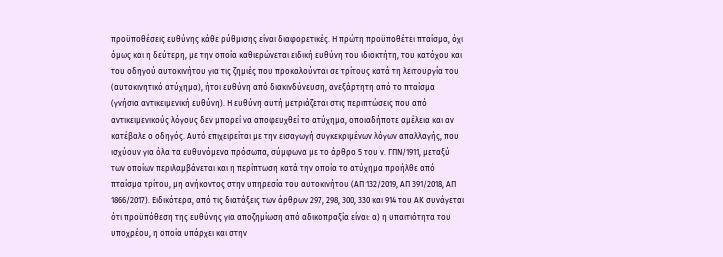προϋποθέσεις ευθύνης κάθε ρύθμισης είναι διαφορετικές. Η πρώτη προϋποθέτει πταίσμα, όχι όμως και η δεύτερη, με την οποία καθιερώνεται ειδική ευθύνη του ιδιοκτήτη, του κατόχου και του οδηγού αυτοκινήτου για τις ζημιές που προκαλούνται σε τρίτους κατά τη λειτουργία του (αυτοκινητικό ατύχημα), ήτοι ευθύνη από διακινδύνευση, ανεξάρτητη από το πταίσμα (γνήσια αντικειμενική ευθύνη). Η ευθύνη αυτή μετριάζεται στις περιπτώσεις που από αντικειμενικούς λόγους δεν μπορεί να αποφευχθεί το ατύχημα, οποιαδήποτε αμέλεια και αν κατέβαλε ο οδηγός. Αυτό επιχειρείται με την εισαγωγή συγκεκριμένων λόγων απαλλαγής, που ισχύουν για όλα τα ευθυνόμενα πρόσωπα, σύμφωνα με το άρθρο 5 του ν. ΓΠΝ/1911, μεταξύ των οποίων περιλαμβάνεται και η περίπτωση κατά την οποία το ατύχημα προήλθε από πταίσμα τρίτου, μη ανήκοντος στην υπηρεσία του αυτοκινήτου (ΑΠ 132/2019, ΑΠ 391/2018, ΑΠ 1866/2017). Ειδικότερα, από τις διατάξεις των άρθρων 297, 298, 300, 330 και 914 του ΑΚ συνάγεται ότι προϋπόθεση της ευθύνης για αποζημίωση από αδικοπραξία είναι: α) η υπαιτιότητα του υποχρέου, η οποία υπάρχει και στην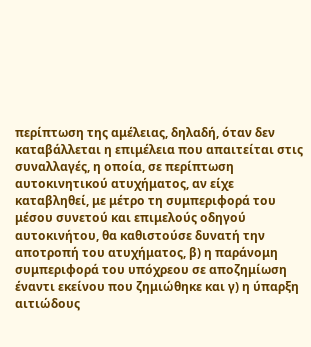περίπτωση της αμέλειας, δηλαδή, όταν δεν καταβάλλεται η επιμέλεια που απαιτείται στις συναλλαγές, η οποία, σε περίπτωση αυτοκινητικού ατυχήματος, αν είχε καταβληθεί, με μέτρο τη συμπεριφορά του μέσου συνετού και επιμελούς οδηγού αυτοκινήτου, θα καθιστούσε δυνατή την αποτροπή του ατυχήματος, β) η παράνομη συμπεριφορά του υπόχρεου σε αποζημίωση έναντι εκείνου που ζημιώθηκε και γ) η ύπαρξη αιτιώδους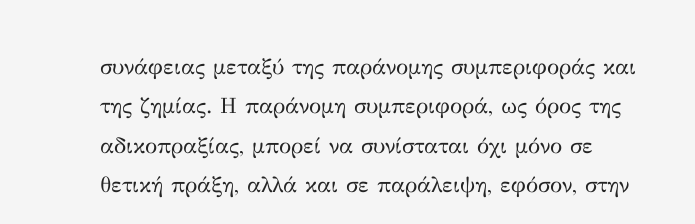συνάφειας μεταξύ της παράνομης συμπεριφοράς και της ζημίας. Η παράνομη συμπεριφορά, ως όρος της αδικοπραξίας, μπορεί να συνίσταται όχι μόνο σε θετική πράξη, αλλά και σε παράλειψη, εφόσον, στην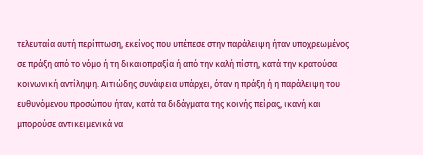τελευταία αυτή περίπτωση, εκείνος που υπέπεσε στην παράλειψη ήταν υποχρεωμένος σε πράξη από το νόμο ή τη δικαιοπραξία ή από την καλή πίστη, κατά την κρατούσα κοινωνική αντίληψη. Αιτιώδης συνάφεια υπάρχει, όταν η πράξη ή η παράλειψη του ευθυνόμενου προσώπου ήταν, κατά τα διδάγματα της κοινής πείρας, ικανή και μπορούσε αντικειμενικά να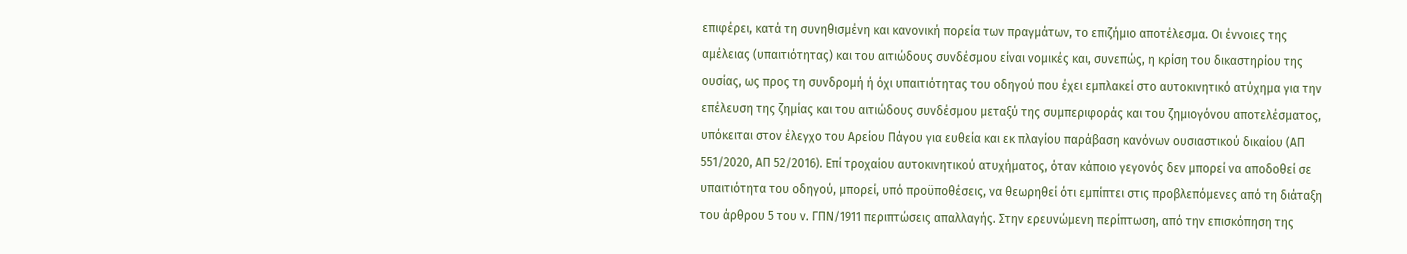επιφέρει, κατά τη συνηθισμένη και κανονική πορεία των πραγμάτων, το επιζήμιο αποτέλεσμα. Οι έννοιες της αμέλειας (υπαιτιότητας) και του αιτιώδους συνδέσμου είναι νομικές και, συνεπώς, η κρίση του δικαστηρίου της ουσίας, ως προς τη συνδρομή ή όχι υπαιτιότητας του οδηγού που έχει εμπλακεί στο αυτοκινητικό ατύχημα για την επέλευση της ζημίας και του αιτιώδους συνδέσμου μεταξύ της συμπεριφοράς και του ζημιογόνου αποτελέσματος, υπόκειται στον έλεγχο του Αρείου Πάγου για ευθεία και εκ πλαγίου παράβαση κανόνων ουσιαστικού δικαίου (ΑΠ 551/2020, ΑΠ 52/2016). Επί τροχαίου αυτοκινητικού ατυχήματος, όταν κάποιο γεγονός δεν μπορεί να αποδοθεί σε υπαιτιότητα του οδηγού, μπορεί, υπό προϋποθέσεις, να θεωρηθεί ότι εμπίπτει στις προβλεπόμενες από τη διάταξη του άρθρου 5 του ν. ΓΠΝ/1911 περιπτώσεις απαλλαγής. Στην ερευνώμενη περίπτωση, από την επισκόπηση της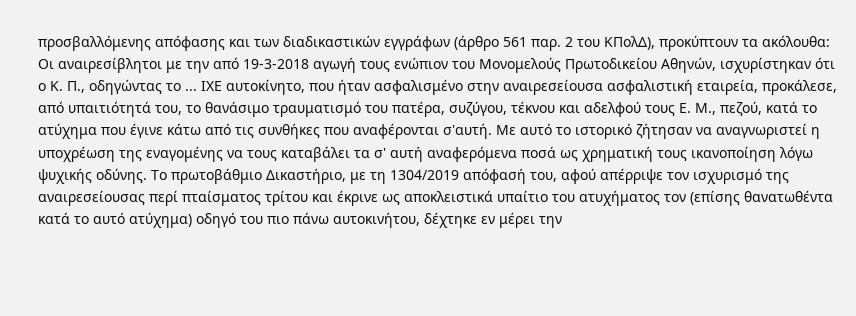προσβαλλόμενης απόφασης και των διαδικαστικών εγγράφων (άρθρο 561 παρ. 2 του ΚΠολΔ), προκύπτουν τα ακόλουθα: Οι αναιρεσίβλητοι με την από 19-3-2018 αγωγή τους ενώπιον του Μονομελούς Πρωτοδικείου Αθηνών, ισχυρίστηκαν ότι ο Κ. Π., οδηγώντας το ... ΙΧΕ αυτοκίνητο, που ήταν ασφαλισμένο στην αναιρεσείουσα ασφαλιστική εταιρεία, προκάλεσε, από υπαιτιότητά του, το θανάσιμο τραυματισμό του πατέρα, συζύγου, τέκνου και αδελφού τους Ε. Μ., πεζού, κατά το ατύχημα που έγινε κάτω από τις συνθήκες που αναφέρονται σ'αυτή. Με αυτό το ιστορικό ζήτησαν να αναγνωριστεί η υποχρέωση της εναγομένης να τους καταβάλει τα σ' αυτή αναφερόμενα ποσά ως χρηματική τους ικανοποίηση λόγω ψυχικής οδύνης. Το πρωτοβάθμιο Δικαστήριο, με τη 1304/2019 απόφασή του, αφού απέρριψε τον ισχυρισμό της αναιρεσείουσας περί πταίσματος τρίτου και έκρινε ως αποκλειστικά υπαίτιο του ατυχήματος τον (επίσης θανατωθέντα κατά το αυτό ατύχημα) οδηγό του πιο πάνω αυτοκινήτου, δέχτηκε εν μέρει την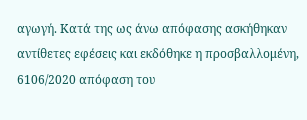αγωγή. Κατά της ως άνω απόφασης ασκήθηκαν αντίθετες εφέσεις και εκδόθηκε η προσβαλλομένη, 6106/2020 απόφαση του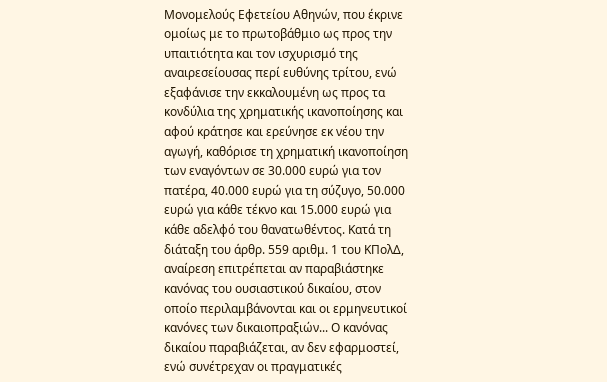Μονομελούς Εφετείου Αθηνών, που έκρινε ομοίως με το πρωτοβάθμιο ως προς την υπαιτιότητα και τον ισχυρισμό της αναιρεσείουσας περί ευθύνης τρίτου, ενώ εξαφάνισε την εκκαλουμένη ως προς τα κονδύλια της χρηματικής ικανοποίησης και αφού κράτησε και ερεύνησε εκ νέου την αγωγή, καθόρισε τη χρηματική ικανοποίηση των εναγόντων σε 30.000 ευρώ για τον πατέρα, 40.000 ευρώ για τη σύζυγο, 50.000 ευρώ για κάθε τέκνο και 15.000 ευρώ για κάθε αδελφό του θανατωθέντος. Κατά τη διάταξη του άρθρ. 559 αριθμ. 1 του ΚΠολΔ, αναίρεση επιτρέπεται αν παραβιάστηκε κανόνας του ουσιαστικού δικαίου, στον οποίο περιλαμβάνονται και οι ερμηνευτικοί κανόνες των δικαιοπραξιών... Ο κανόνας δικαίου παραβιάζεται, αν δεν εφαρμοστεί, ενώ συνέτρεχαν οι πραγματικές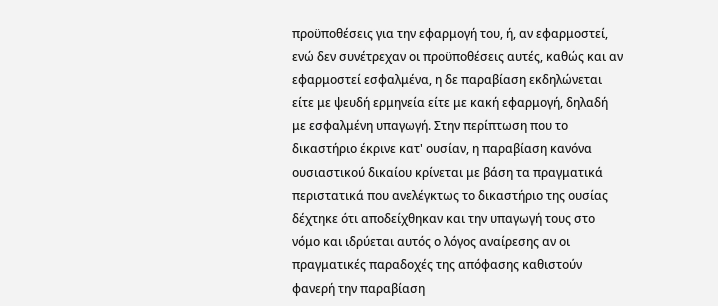προϋποθέσεις για την εφαρμογή του, ή, αν εφαρμοστεί, ενώ δεν συνέτρεχαν οι προϋποθέσεις αυτές, καθώς και αν εφαρμοστεί εσφαλμένα, η δε παραβίαση εκδηλώνεται είτε με ψευδή ερμηνεία είτε με κακή εφαρμογή, δηλαδή με εσφαλμένη υπαγωγή. Στην περίπτωση που το δικαστήριο έκρινε κατ' ουσίαν, η παραβίαση κανόνα ουσιαστικού δικαίου κρίνεται με βάση τα πραγματικά περιστατικά που ανελέγκτως το δικαστήριο της ουσίας δέχτηκε ότι αποδείχθηκαν και την υπαγωγή τους στο νόμο και ιδρύεται αυτός ο λόγος αναίρεσης αν οι πραγματικές παραδοχές της απόφασης καθιστούν φανερή την παραβίαση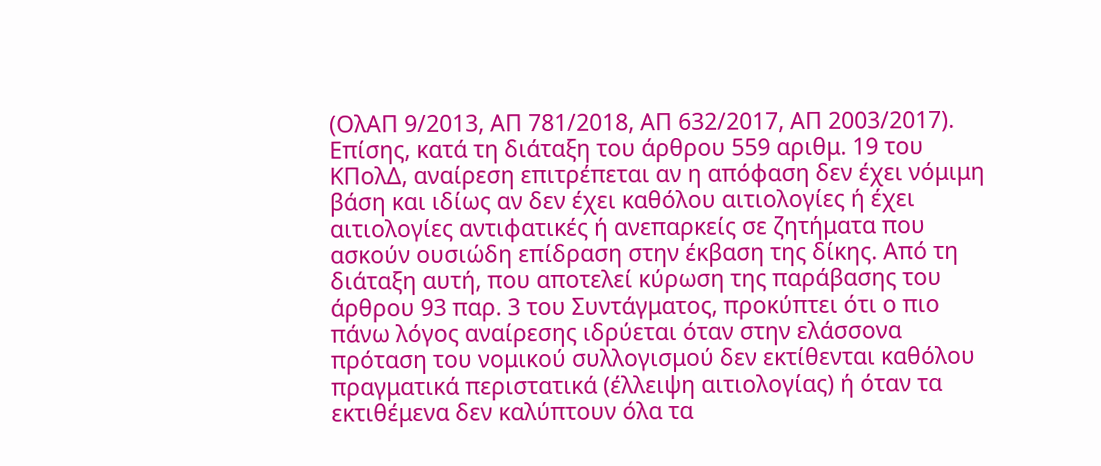(ΟλΑΠ 9/2013, ΑΠ 781/2018, ΑΠ 632/2017, ΑΠ 2003/2017). Επίσης, κατά τη διάταξη του άρθρου 559 αριθμ. 19 του ΚΠολΔ, αναίρεση επιτρέπεται αν η απόφαση δεν έχει νόμιμη βάση και ιδίως αν δεν έχει καθόλου αιτιολογίες ή έχει αιτιολογίες αντιφατικές ή ανεπαρκείς σε ζητήματα που ασκούν ουσιώδη επίδραση στην έκβαση της δίκης. Από τη διάταξη αυτή, που αποτελεί κύρωση της παράβασης του άρθρου 93 παρ. 3 του Συντάγματος, προκύπτει ότι ο πιο πάνω λόγος αναίρεσης ιδρύεται όταν στην ελάσσονα πρόταση του νομικού συλλογισμού δεν εκτίθενται καθόλου πραγματικά περιστατικά (έλλειψη αιτιολογίας) ή όταν τα εκτιθέμενα δεν καλύπτουν όλα τα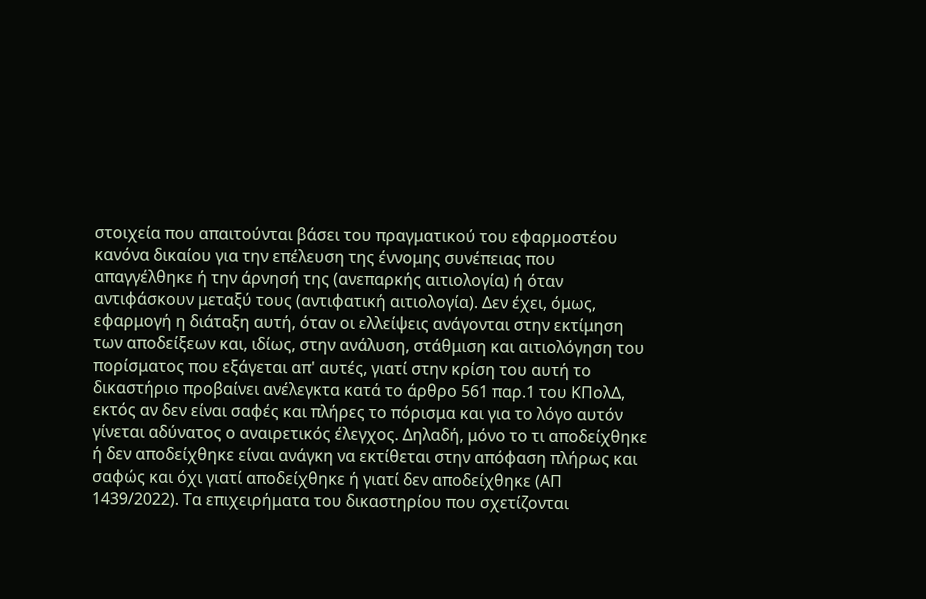στοιχεία που απαιτούνται βάσει του πραγματικού του εφαρμοστέου κανόνα δικαίου για την επέλευση της έννομης συνέπειας που απαγγέλθηκε ή την άρνησή της (ανεπαρκής αιτιολογία) ή όταν αντιφάσκουν μεταξύ τους (αντιφατική αιτιολογία). Δεν έχει, όμως, εφαρμογή η διάταξη αυτή, όταν οι ελλείψεις ανάγονται στην εκτίμηση των αποδείξεων και, ιδίως, στην ανάλυση, στάθμιση και αιτιολόγηση του πορίσματος που εξάγεται απ' αυτές, γιατί στην κρίση του αυτή το δικαστήριο προβαίνει ανέλεγκτα κατά το άρθρο 561 παρ.1 του ΚΠολΔ, εκτός αν δεν είναι σαφές και πλήρες το πόρισμα και για το λόγο αυτόν γίνεται αδύνατος ο αναιρετικός έλεγχος. Δηλαδή, μόνο το τι αποδείχθηκε ή δεν αποδείχθηκε είναι ανάγκη να εκτίθεται στην απόφαση πλήρως και σαφώς και όχι γιατί αποδείχθηκε ή γιατί δεν αποδείχθηκε (ΑΠ 1439/2022). Τα επιχειρήματα του δικαστηρίου που σχετίζονται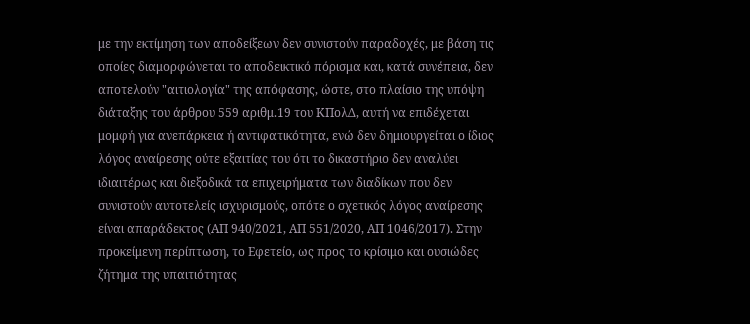με την εκτίμηση των αποδείξεων δεν συνιστούν παραδοχές, με βάση τις οποίες διαμορφώνεται το αποδεικτικό πόρισμα και, κατά συνέπεια, δεν αποτελούν "αιτιολογία" της απόφασης, ώστε, στο πλαίσιο της υπόψη διάταξης του άρθρου 559 αριθμ.19 του ΚΠολΔ, αυτή να επιδέχεται μομφή για ανεπάρκεια ή αντιφατικότητα, ενώ δεν δημιουργείται ο ίδιος λόγος αναίρεσης ούτε εξαιτίας του ότι το δικαστήριο δεν αναλύει ιδιαιτέρως και διεξοδικά τα επιχειρήματα των διαδίκων που δεν συνιστούν αυτοτελείς ισχυρισμούς, οπότε ο σχετικός λόγος αναίρεσης είναι απαράδεκτος (ΑΠ 940/2021, ΑΠ 551/2020, ΑΠ 1046/2017). Στην προκείμενη περίπτωση, το Εφετείο, ως προς το κρίσιμο και ουσιώδες ζήτημα της υπαιτιότητας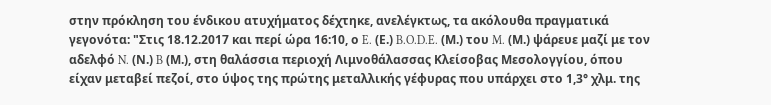στην πρόκληση του ένδικου ατυχήματος δέχτηκε, ανελέγκτως, τα ακόλουθα πραγματικά γεγονότα: "Στις 18.12.2017 και περί ώρα 16:10, ο E. (Ε.) B.O.D.E. (Μ.) του M. (Μ.) ψάρευε μαζί με τον αδελφό N. (Ν.) B (Μ.), στη θαλάσσια περιοχή Λιμνοθάλασσας Κλείσοβας Μεσολογγίου, όπου είχαν μεταβεί πεζοί, στο ύψος της πρώτης μεταλλικής γέφυρας που υπάρχει στο 1,3° χλμ. της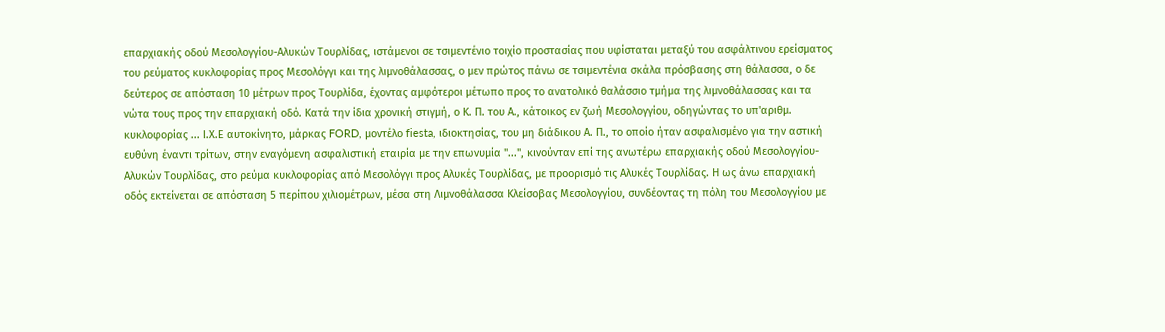επαρχιακής οδού Μεσολογγίου-Αλυκών Τουρλίδας, ιστάμενοι σε τσιμεντένιο τοιχίο προστασίας που υφίσταται μεταξύ του ασφάλτινου ερείσματος του ρεύματος κυκλοφορίας προς Μεσολόγγι και της λιμνοθάλασσας, ο μεν πρώτος πάνω σε τσιμεντένια σκάλα πρόσβασης στη θάλασσα, ο δε δεύτερος σε απόσταση 10 μέτρων προς Τουρλίδα, έχοντας αμφότεροι μέτωπο προς το ανατολικό θαλάσσιο τμήμα της λιμνοθάλασσας και τα νώτα τους προς την επαρχιακή οδό. Κατά την ίδια χρονική στιγμή, ο Κ. Π. του Α., κάτοικος εν ζωή Μεσολογγίου, οδηγώντας το υπ'αριθμ. κυκλοφορίας ... Ι.Χ.Ε αυτοκίνητο, μάρκας FORD, μοντέλο fiesta, ιδιοκτησίας, του μη διάδικου Α. Π., το οποίο ήταν ασφαλισμένο για την αστική ευθύνη έναντι τρίτων, στην εναγόμενη ασφαλιστική εταιρία με την επωνυμία "...", κινούνταν επί της ανωτέρω επαρχιακής οδού Μεσολογγίου-Αλυκών Τουρλίδας, στο ρεύμα κυκλοφορίας από Μεσολόγγι προς Αλυκές Τουρλίδας, με προορισμό τις Αλυκές Τουρλίδας. Η ως άνω επαρχιακή οδός εκτείνεται σε απόσταση 5 περίπου χιλιομέτρων, μέσα στη Λιμνοθάλασσα Κλείσοβας Μεσολογγίου, συνδέοντας τη πόλη του Μεσολογγίου με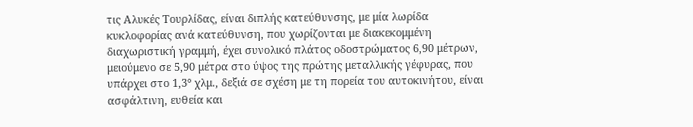τις Αλυκές Τουρλίδας, είναι διπλής κατεύθυνσης, με μία λωρίδα κυκλοφορίας ανά κατεύθυνση, που χωρίζονται με διακεκομμένη διαχωριστική γραμμή, έχει συνολικό πλάτος οδοστρώματος 6,90 μέτρων, μειούμενο σε 5,90 μέτρα στο ύψος της πρώτης μεταλλικής γέφυρας, που υπάρχει στο 1,3° χλμ., δεξιά σε σχέση με τη πορεία του αυτοκινήτου, είναι ασφάλτινη, ευθεία και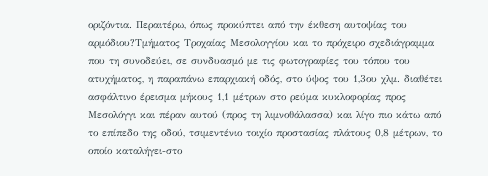οριζόντια. Περαιτέρω, όπως προκύπτει από την έκθεση αυτοψίας του αρμόδιου?Τμήματος Τροχαίας Μεσολογγίου και το πρόχειρο σχεδιάγραμμα που τη συνοδεύει, σε συνδυασμό με τις φωτογραφίες του τόπου του ατυχήματος, η παραπάνω επαρχιακή οδός, στο ύψος του 1,3ου χλμ. διαθέτει ασφάλτινο έρεισμα μήκους 1,1 μέτρων στο ρεύμα κυκλοφορίας προς Μεσολόγγι και πέραν αυτού (προς τη λιμνοθάλασσα) και λίγο πιο κάτω από το επίπεδο της οδού, τσιμεντένιο τοιχίο προστασίας πλάτους 0,8 μέτρων, το οποίο καταλήγει-στο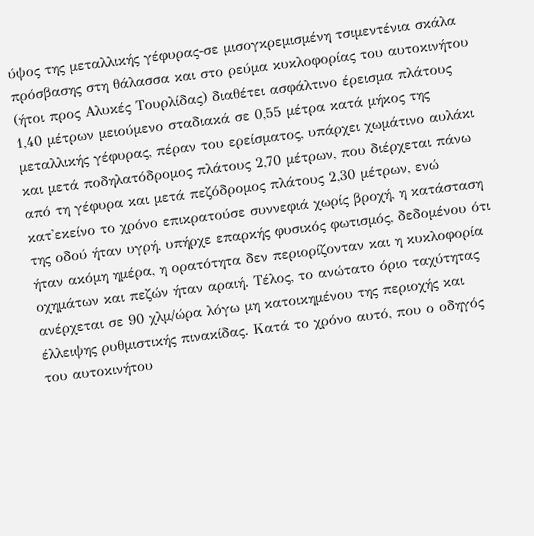ύψος της μεταλλικής γέφυρας-σε μισογκρεμισμένη τσιμεντένια σκάλα πρόσβασης στη θάλασσα και στο ρεύμα κυκλοφορίας του αυτοκινήτου (ήτοι προς Αλυκές Τουρλίδας) διαθέτει ασφάλτινο έρεισμα πλάτους 1,40 μέτρων μειούμενο σταδιακά σε 0,55 μέτρα κατά μήκος της μεταλλικής γέφυρας, πέραν του ερείσματος, υπάρχει χωμάτινο αυλάκι και μετά ποδηλατόδρομος πλάτους 2,70 μέτρων, που διέρχεται πάνω από τη γέφυρα και μετά πεζόδρομος πλάτους 2,30 μέτρων, ενώ κατ'εκείνο το χρόνο επικρατούσε συννεφιά χωρίς βροχή, η κατάσταση της οδού ήταν υγρή, υπήρχε επαρκής φυσικός φωτισμός, δεδομένου ότι ήταν ακόμη ημέρα, η ορατότητα δεν περιορίζονταν και η κυκλοφορία οχημάτων και πεζών ήταν αραιή. Τέλος, το ανώτατο όριο ταχύτητας ανέρχεται σε 90 χλμ/ώρα λόγω μη κατοικημένου της περιοχής και έλλειψης ρυθμιστικής πινακίδας. Κατά το χρόνο αυτό, που ο οδηγός του αυτοκινήτου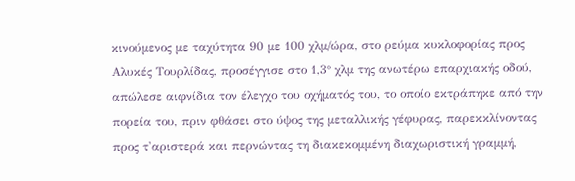κινούμενος με ταχύτητα 90 με 100 χλμ/ώρα, στο ρεύμα κυκλοφορίας προς Αλυκές Τουρλίδας, προσέγγισε στο 1,3° χλμ της ανωτέρω επαρχιακής οδού, απώλεσε αιφνίδια τον έλεγχο του οχήματός του, το οποίο εκτράπηκε από την πορεία του, πριν φθάσει στο ύψος της μεταλλικής γέφυρας, παρεκκλίνοντας προς τ'αριστερά και περνώντας τη διακεκομμένη διαχωριστική γραμμή,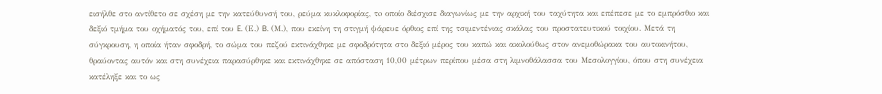εισήλθε στο αντίθετο σε σχέση με την κατεύθυνσή του, ρεύμα κυκλοφορίας, τo οποίο διέσχισε διαγωνίως με την αρχική του ταχύτητα και επέπεσε με το εμπρόσθιο και δεξιό τμήμα του οχήματός του, επί του E. (Ε.) B. (Μ.), που εκείνη τη στιγμή ψάρευε όρθιος επί της τσιμεντένιας σκάλας του προστατευτικού τοιχίου. Μετά τη σύγκρουση, η οποία ήταν σφοδρή, το σώμα του πεζού εκτινάχθηκε με σφοδρότητα στο δεξιό μέρος του καπώ και ακολούθως στον ανεμοθώρακα του αυτοκινήτου, θραύοντας αυτόν και στη συνέχεια παρασύρθηκε και εκτινάχθηκε σε απόσταση 10,00 μέτρων περίπου μέσα στη λιμνοθάλασσα του Μεσολογγίου, όπου στη συνέχεια κατέληξε και το ως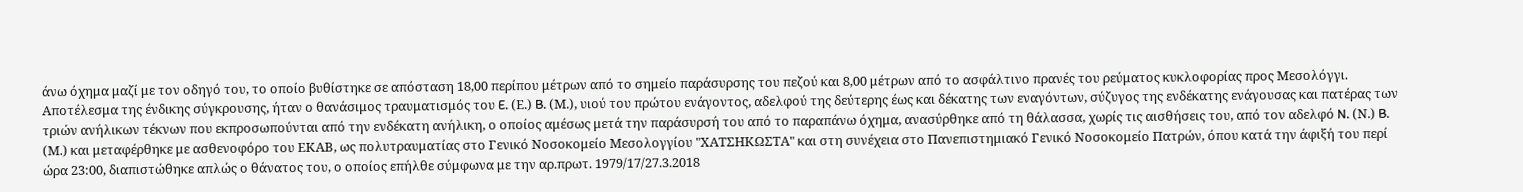άνω όχημα μαζί με τον οδηγό του, το οποίο βυθίστηκε σε απόσταση 18,00 περίπου μέτρων από το σημείο παράσυρσης του πεζού και 8,00 μέτρων από το ασφάλτινο πρανές του ρεύματος κυκλοφορίας προς Μεσολόγγι. Αποτέλεσμα της ένδικης σύγκρουσης, ήταν ο θανάσιμος τραυματισμός του E. (Ε.) B. (Μ.), υιού του πρώτου ενάγοντος, αδελφού της δεύτερης έως και δέκατης των εναγόντων, σύζυγος της ενδέκατης ενάγουσας και πατέρας των τριών ανήλικων τέκνων που εκπροσωπούνται από την ενδέκατη ανήλικη, ο οποίος αμέσως μετά την παράσυρσή του από το παραπάνω όχημα, ανασύρθηκε από τη θάλασσα, χωρίς τις αισθήσεις του, από τον αδελφό N. (Ν.) B. (Μ.) και μεταφέρθηκε με ασθενοφόρο του ΕΚΑΒ, ως πολυτραυματίας στο Γενικό Νοσοκομείο Μεσολογγίου "ΧΑΤΣΗΚΩΣΤΑ" και στη συνέχεια στο Πανεπιστημιακό Γενικό Νοσοκομείο Πατρών, όπου κατά την άφιξή του περί ώρα 23:00, διαπιστώθηκε απλώς ο θάνατος του, ο οποίος επήλθε σύμφωνα με την αρ.πρωτ. 1979/17/27.3.2018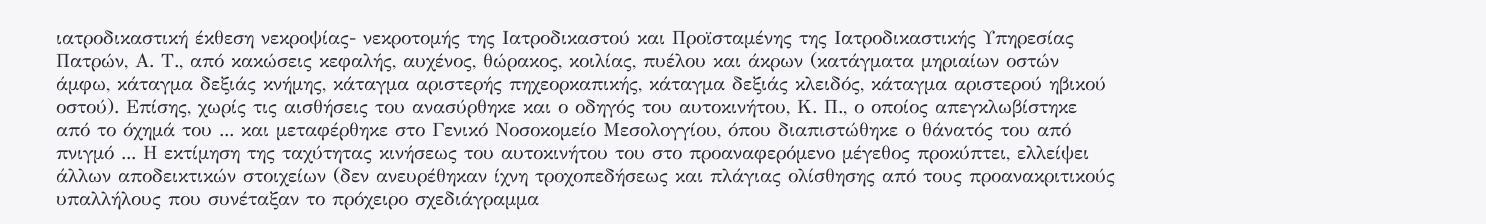ιατροδικαστική έκθεση νεκροψίας- νεκροτομής της Ιατροδικαστού και Προϊσταμένης της Ιατροδικαστικής Υπηρεσίας Πατρών, Α. Τ., από κακώσεις κεφαλής, αυχένος, θώρακος, κοιλίας, πυέλου και άκρων (κατάγματα μηριαίων οστών άμφω, κάταγμα δεξιάς κνήμης, κάταγμα αριστερής πηχεορκαπικής, κάταγμα δεξιάς κλειδός, κάταγμα αριστερού ηβικού οστού). Επίσης, χωρίς τις αισθήσεις του ανασύρθηκε και ο οδηγός του αυτοκινήτου, Κ. Π., ο οποίος απεγκλωβίστηκε από το όχημά του ... και μεταφέρθηκε στο Γενικό Νοσοκομείο Μεσολογγίου, όπου διαπιστώθηκε ο θάνατός του από πνιγμό ... Η εκτίμηση της ταχύτητας κινήσεως του αυτοκινήτου του στο προαναφερόμενο μέγεθος προκύπτει, ελλείψει άλλων αποδεικτικών στοιχείων (δεν ανευρέθηκαν ίχνη τροχοπεδήσεως και πλάγιας ολίσθησης από τους προανακριτικούς υπαλλήλους που συνέταξαν το πρόχειρο σχεδιάγραμμα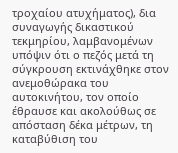τροχαίου ατυχήματος), δια συναγωγής δικαστικού τεκμηρίου, λαμβανομένων υπόψιν ότι ο πεζός μετά τη σύγκρουση εκτινάχθηκε στον ανεμοθώρακα του αυτοκινήτου, τον οποίο έθραυσε και ακολούθως σε απόσταση δέκα μέτρων, τη καταβύθιση του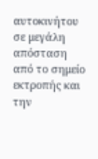αυτοκινήτου σε μεγάλη απόσταση από το σημείο εκτροπής και την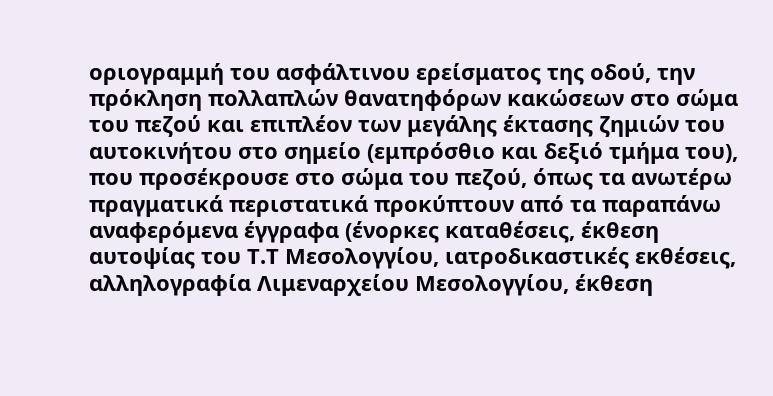οριογραμμή του ασφάλτινου ερείσματος της οδού, την πρόκληση πολλαπλών θανατηφόρων κακώσεων στο σώμα του πεζού και επιπλέον των μεγάλης έκτασης ζημιών του αυτοκινήτου στο σημείο (εμπρόσθιο και δεξιό τμήμα του), που προσέκρουσε στο σώμα του πεζού, όπως τα ανωτέρω πραγματικά περιστατικά προκύπτουν από τα παραπάνω αναφερόμενα έγγραφα (ένορκες καταθέσεις, έκθεση αυτοψίας του Τ.Τ Μεσολογγίου, ιατροδικαστικές εκθέσεις, αλληλογραφία Λιμεναρχείου Μεσολογγίου, έκθεση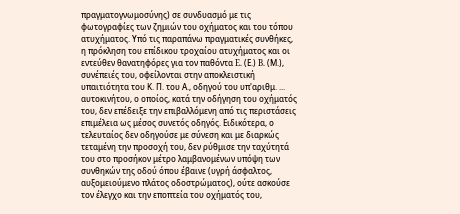πραγματογνωμοσύνης) σε συνδυασμό με τις φωτογραφίες των ζημιών του οχήματος και του τόπου ατυχήματος. Υπό τις παραπάνω πραγματικές συνθήκες, η πρόκληση του επίδικου τροχαίου ατυχήματος και οι εντεύθεν θανατηφόρες για τον παθόντα E. (Ε.) B. (Μ.), συνέπειές του, οφείλονται στην αποκλειστική υπαιτιότητα του Κ. Π. του Α., οδηγού του υπ'αριθμ. ... αυτοκινήτου, ο οποίος, κατά την οδήγηση του οχήματός του, δεν επέδειξε την επιβαλλόμενη από τις περιστάσεις επιμέλεια ως μέσος συνετός οδηγός. Ειδικότερα, ο τελευταίος δεν οδηγούσε με σύνεση και με διαρκώς τεταμένη την προσοχή του, δεν ρύθμισε την ταχύτητά του στο προσήκον μέτρο λαμβανομένων υπόψη των συνθηκών της οδού όπου έβαινε (υγρή άσφαλτος, αυξομειούμενο πλάτος οδοστρώματος), ούτε ασκούσε τον έλεγχο και την εποπτεία του οχήματός του,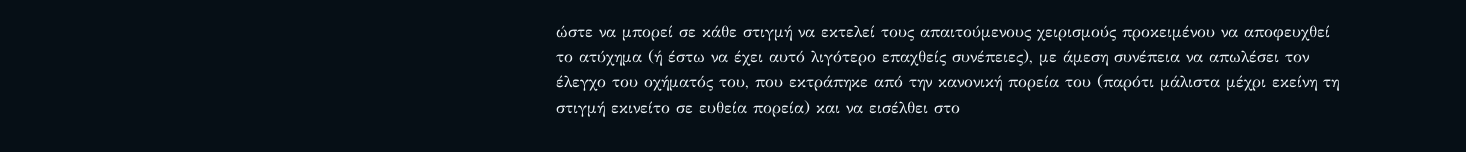ώστε να μπορεί σε κάθε στιγμή να εκτελεί τους απαιτούμενους χειρισμούς προκειμένου να αποφευχθεί το ατύχημα (ή έστω να έχει αυτό λιγότερο επαχθείς συνέπειες), με άμεση συνέπεια να απωλέσει τον έλεγχο του οχήματός του, που εκτράπηκε από την κανονική πορεία του (παρότι μάλιστα μέχρι εκείνη τη στιγμή εκινείτο σε ευθεία πορεία) και να εισέλθει στο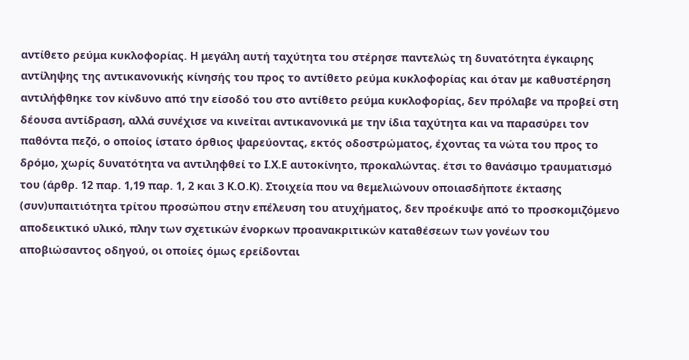αντίθετο ρεύμα κυκλοφορίας. Η μεγάλη αυτή ταχύτητα του στέρησε παντελώς τη δυνατότητα έγκαιρης αντίληψης της αντικανονικής κίνησής του προς το αντίθετο ρεύμα κυκλοφορίας και όταν με καθυστέρηση αντιλήφθηκε τον κίνδυνο από την είσοδό του στο αντίθετο ρεύμα κυκλοφορίας, δεν πρόλαβε να προβεί στη δέουσα αντίδραση, αλλά συνέχισε να κινείται αντικανονικά με την ίδια ταχύτητα και να παρασύρει τον παθόντα πεζό, ο οποίος ίστατο όρθιος ψαρεύοντας, εκτός οδοστρώματος, έχοντας τα νώτα του προς το δρόμο, χωρίς δυνατότητα να αντιληφθεί το Ι.Χ.Ε αυτοκίνητο, προκαλώντας. έτσι το θανάσιμο τραυματισμό του (άρθρ. 12 παρ. 1,19 παρ. 1, 2 και 3 Κ.Ο.Κ). Στοιχεία που να θεμελιώνουν οποιασδήποτε έκτασης (συν)υπαιτιότητα τρίτου προσώπου στην επέλευση του ατυχήματος, δεν προέκυψε από το προσκομιζόμενο αποδεικτικό υλικό, πλην των σχετικών ένορκων προανακριτικών καταθέσεων των γονέων του αποβιώσαντος οδηγού, οι οποίες όμως ερείδονται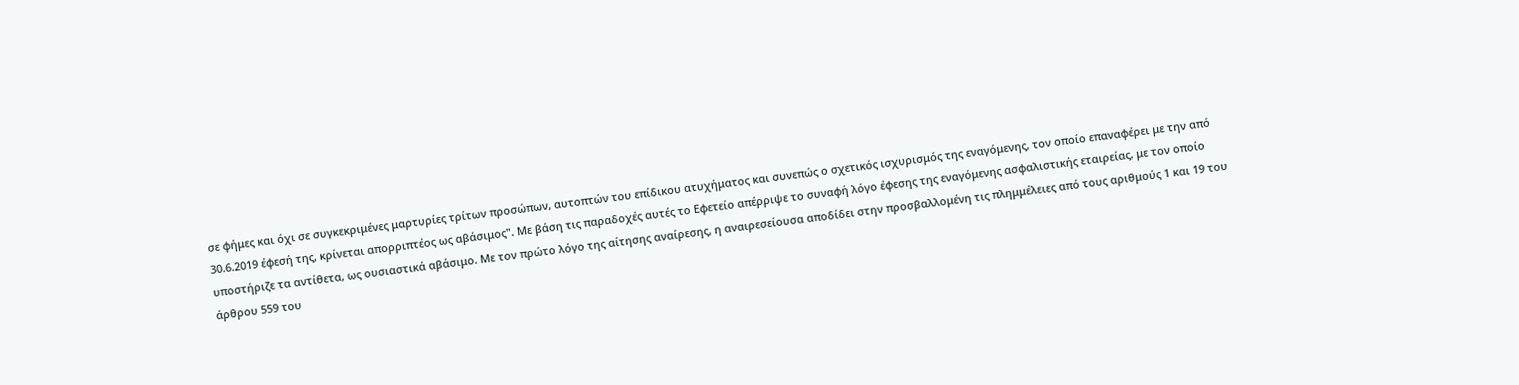σε φήμες και όχι σε συγκεκριμένες μαρτυρίες τρίτων προσώπων, αυτοπτών του επίδικου ατυχήματος και συνεπώς ο σχετικός ισχυρισμός της εναγόμενης, τον οποίο επαναφέρει με την από 30.6.2019 έφεσή της, κρίνεται απορριπτέος ως αβάσιμος". Με βάση τις παραδοχές αυτές το Εφετείο απέρριψε το συναφή λόγο έφεσης της εναγόμενης ασφαλιστικής εταιρείας, με τον οποίο υποστήριζε τα αντίθετα, ως ουσιαστικά αβάσιμο. Με τον πρώτο λόγο της αίτησης αναίρεσης, η αναιρεσείουσα αποδίδει στην προσβαλλομένη τις πλημμέλειες από τους αριθμούς 1 και 19 του άρθρου 559 του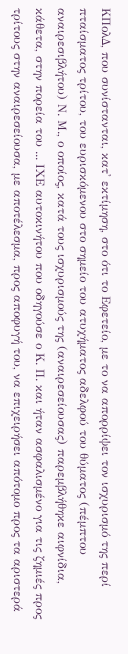ΚΠολΔ, που συνίστανται, κατ' εκτίμηση, στο ότι το Εφετείο, με το να απορρίψει τον ισχυρισμό της περί πταίσματος τρίτου, του ευρισκόμενου στο σημείο του ατυχήματος αδελφού του θύματος (πέμπτου αναιρεσιβλήτου) Ν. Μ., ο οποίος, κατά τους ισχυρισμούς της (αναιρεσείουσας) παρεμβλήθηκε αιφνίδια, κάθετα, στην πορεία του ... ΙΧΕ αυτοκινήτου που οδηγούσε ο Κ. Π. και ήταν ασφαλισμένο για τις ζημιές προς τρίτους στην αναιρεσείουσα, με αποτέλεσμα, προς αποφυγή του, να επιχειρήσει απότομο προς τα αριστερά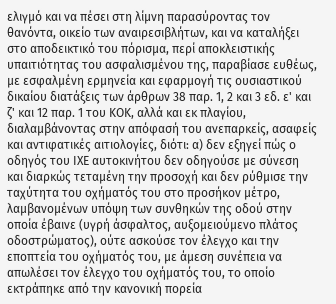ελιγμό και να πέσει στη λίμνη παρασύροντας τον θανόντα, οικείο των αναιρεσιβλήτων, και να καταλήξει στο αποδεικτικό του πόρισμα, περί αποκλειστικής υπαιτιότητας του ασφαλισμένου της, παραβίασε ευθέως, με εσφαλμένη ερμηνεία και εφαρμογή τις ουσιαστικού δικαίου διατάξεις των άρθρων 38 παρ. 1, 2 και 3 εδ. ε' και ζ' και 12 παρ. 1 του ΚΟΚ, αλλά και εκ πλαγίου, διαλαμβάνοντας στην απόφασή του ανεπαρκείς, ασαφείς και αντιφατικές αιτιολογίες, διότι: α) δεν εξηγεί πώς ο οδηγός του ΙΧΕ αυτοκινήτου δεν οδηγούσε με σύνεση και διαρκώς τεταμένη την προσοχή και δεν ρύθμισε την ταχύτητα του οχήματός του στο προσήκον μέτρο, λαμβανομένων υπόψη των συνθηκών της οδού στην οποία έβαινε (υγρή άσφαλτος, αυξομειούμενο πλάτος οδοστρώματος), ούτε ασκούσε τον έλεγχο και την εποπτεία του οχήματός του, με άμεση συνέπεια να απωλέσει τον έλεγχο του οχήματός του, το οποίο εκτράπηκε από την κανονική πορεία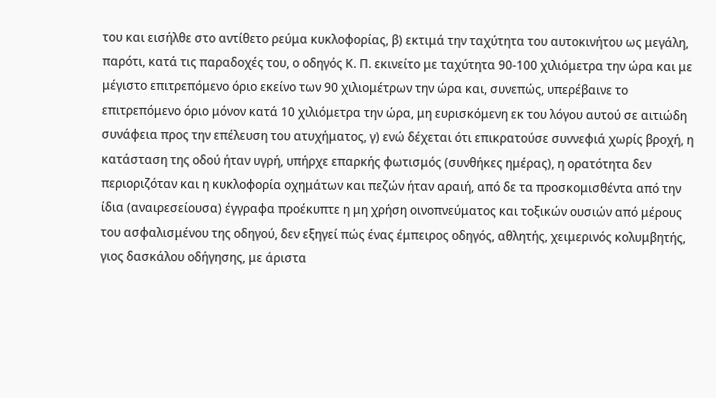του και εισήλθε στο αντίθετο ρεύμα κυκλοφορίας, β) εκτιμά την ταχύτητα του αυτοκινήτου ως μεγάλη, παρότι, κατά τις παραδοχές του, ο οδηγός Κ. Π. εκινείτο με ταχύτητα 90-100 χιλιόμετρα την ώρα και με μέγιστο επιτρεπόμενο όριο εκείνο των 90 χιλιομέτρων την ώρα και, συνεπώς, υπερέβαινε το επιτρεπόμενο όριο μόνον κατά 10 χιλιόμετρα την ώρα, μη ευρισκόμενη εκ του λόγου αυτού σε αιτιώδη συνάφεια προς την επέλευση του ατυχήματος, γ) ενώ δέχεται ότι επικρατούσε συννεφιά χωρίς βροχή, η κατάσταση της οδού ήταν υγρή, υπήρχε επαρκής φωτισμός (συνθήκες ημέρας), η ορατότητα δεν περιοριζόταν και η κυκλοφορία οχημάτων και πεζών ήταν αραιή, από δε τα προσκομισθέντα από την ίδια (αναιρεσείουσα) έγγραφα προέκυπτε η μη χρήση οινοπνεύματος και τοξικών ουσιών από μέρους του ασφαλισμένου της οδηγού, δεν εξηγεί πώς ένας έμπειρος οδηγός, αθλητής, χειμερινός κολυμβητής, γιος δασκάλου οδήγησης, με άριστα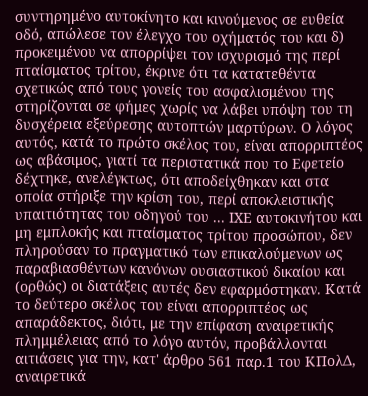συντηρημένο αυτοκίνητο και κινούμενος σε ευθεία οδό, απώλεσε τον έλεγχο του οχήματός του και δ) προκειμένου να απορρίψει τον ισχυρισμό της περί πταίσματος τρίτου, έκρινε ότι τα κατατεθέντα σχετικώς από τους γονείς του ασφαλισμένου της στηρίζονται σε φήμες χωρίς να λάβει υπόψη του τη δυσχέρεια εξεύρεσης αυτοπτών μαρτύρων. Ο λόγος αυτός, κατά το πρώτο σκέλος του, είναι απορριπτέος ως αβάσιμος, γιατί τα περιστατικά που το Εφετείο δέχτηκε, ανελέγκτως, ότι αποδείχθηκαν και στα οποία στήριξε την κρίση του, περί αποκλειστικής υπαιτιότητας του οδηγού του ... ΙΧΕ αυτοκινήτου και μη εμπλοκής και πταίσματος τρίτου προσώπου, δεν πληρούσαν το πραγματικό των επικαλούμενων ως παραβιασθέντων κανόνων ουσιαστικού δικαίου και (ορθώς) οι διατάξεις αυτές δεν εφαρμόστηκαν. Κατά το δεύτερο σκέλος του είναι απορριπτέος ως απαράδεκτος, διότι, με την επίφαση αναιρετικής πλημμέλειας από το λόγο αυτόν, προβάλλονται αιτιάσεις για την, κατ' άρθρο 561 παρ.1 του ΚΠολΔ, αναιρετικά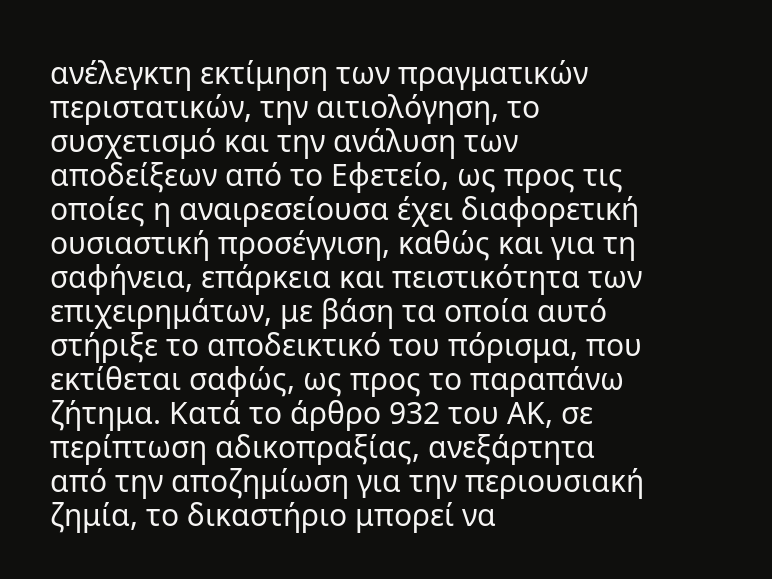ανέλεγκτη εκτίμηση των πραγματικών περιστατικών, την αιτιολόγηση, το συσχετισμό και την ανάλυση των αποδείξεων από το Εφετείο, ως προς τις οποίες η αναιρεσείουσα έχει διαφορετική ουσιαστική προσέγγιση, καθώς και για τη σαφήνεια, επάρκεια και πειστικότητα των επιχειρημάτων, με βάση τα οποία αυτό στήριξε το αποδεικτικό του πόρισμα, που εκτίθεται σαφώς, ως προς το παραπάνω ζήτημα. Κατά το άρθρο 932 του ΑΚ, σε περίπτωση αδικοπραξίας, ανεξάρτητα από την αποζημίωση για την περιουσιακή ζημία, το δικαστήριο μπορεί να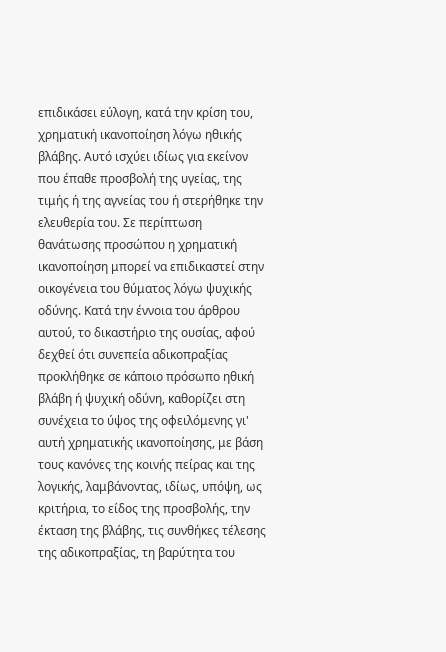επιδικάσει εύλογη, κατά την κρίση του, χρηματική ικανοποίηση λόγω ηθικής βλάβης. Αυτό ισχύει ιδίως για εκείνον που έπαθε προσβολή της υγείας, της τιμής ή της αγνείας του ή στερήθηκε την ελευθερία του. Σε περίπτωση θανάτωσης προσώπου η χρηματική ικανοποίηση μπορεί να επιδικαστεί στην οικογένεια του θύματος λόγω ψυχικής οδύνης. Κατά την έννοια του άρθρου αυτού, το δικαστήριο της ουσίας, αφού δεχθεί ότι συνεπεία αδικοπραξίας προκλήθηκε σε κάποιο πρόσωπο ηθική βλάβη ή ψυχική οδύνη, καθορίζει στη συνέχεια το ύψος της οφειλόμενης γι' αυτή χρηματικής ικανοποίησης, με βάση τους κανόνες της κοινής πείρας και της λογικής, λαμβάνοντας, ιδίως, υπόψη, ως κριτήρια, το είδος της προσβολής, την έκταση της βλάβης, τις συνθήκες τέλεσης της αδικοπραξίας, τη βαρύτητα του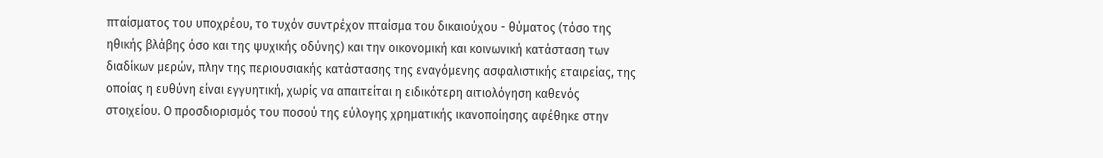πταίσματος του υποχρέου, το τυχόν συντρέχον πταίσμα του δικαιούχου - θύματος (τόσο της ηθικής βλάβης όσο και της ψυχικής οδύνης) και την οικονομική και κοινωνική κατάσταση των διαδίκων μερών, πλην της περιουσιακής κατάστασης της εναγόμενης ασφαλιστικής εταιρείας, της οποίας η ευθύνη είναι εγγυητική, χωρίς να απαιτείται η ειδικότερη αιτιολόγηση καθενός στοιχείου. Ο προσδιορισμός του ποσού της εύλογης χρηματικής ικανοποίησης αφέθηκε στην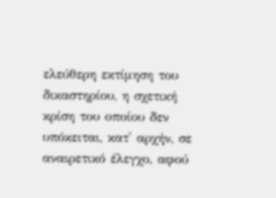ελεύθερη εκτίμηση του δικαστηρίου, η σχετική κρίση του οποίου δεν υπόκειται, κατ' αρχήν, σε αναιρετικό έλεγχο, αφού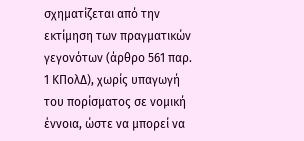σχηματίζεται από την εκτίμηση των πραγματικών γεγονότων (άρθρο 561 παρ. 1 ΚΠολΔ), χωρίς υπαγωγή του πορίσματος σε νομική έννοια, ώστε να μπορεί να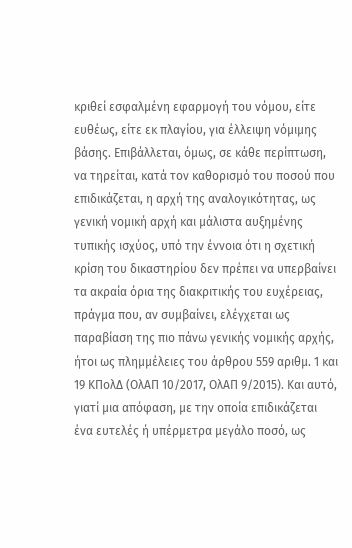κριθεί εσφαλμένη εφαρμογή του νόμου, είτε ευθέως, είτε εκ πλαγίου, για έλλειψη νόμιμης βάσης. Επιβάλλεται, όμως, σε κάθε περίπτωση, να τηρείται, κατά τον καθορισμό του ποσού που επιδικάζεται, η αρχή της αναλογικότητας, ως γενική νομική αρχή και μάλιστα αυξημένης τυπικής ισχύος, υπό την έννοια ότι η σχετική κρίση του δικαστηρίου δεν πρέπει να υπερβαίνει τα ακραία όρια της διακριτικής του ευχέρειας, πράγμα που, αν συμβαίνει, ελέγχεται ως παραβίαση της πιο πάνω γενικής νομικής αρχής, ήτοι ως πλημμέλειες του άρθρου 559 αριθμ. 1 και 19 ΚΠολΔ (ΟλΑΠ 10/2017, ΟλΑΠ 9/2015). Και αυτό, γιατί μια απόφαση, με την οποία επιδικάζεται ένα ευτελές ή υπέρμετρα μεγάλο ποσό, ως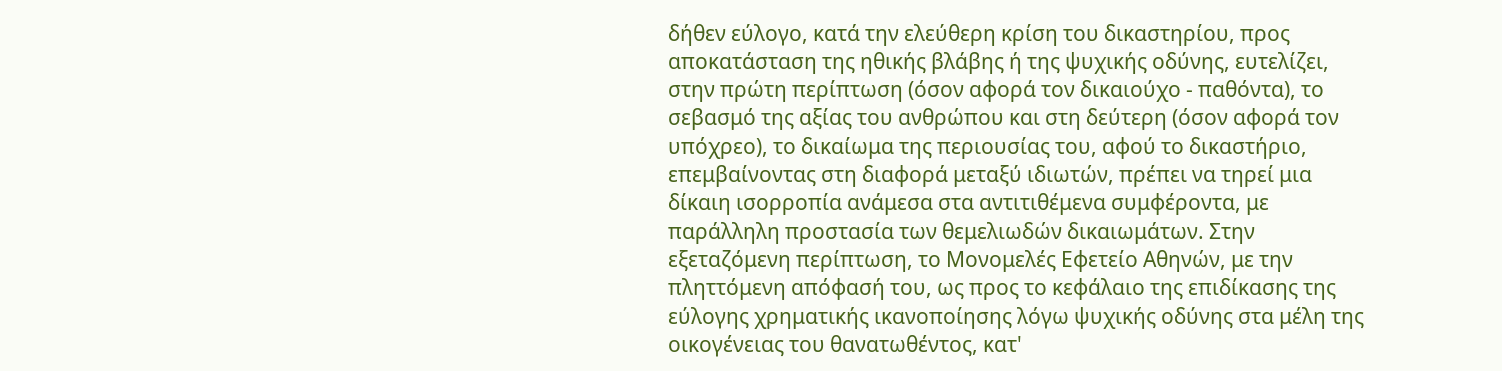δήθεν εύλογο, κατά την ελεύθερη κρίση του δικαστηρίου, προς αποκατάσταση της ηθικής βλάβης ή της ψυχικής οδύνης, ευτελίζει, στην πρώτη περίπτωση (όσον αφορά τον δικαιούχο - παθόντα), το σεβασμό της αξίας του ανθρώπου και στη δεύτερη (όσον αφορά τον υπόχρεο), το δικαίωμα της περιουσίας του, αφού το δικαστήριο, επεμβαίνοντας στη διαφορά μεταξύ ιδιωτών, πρέπει να τηρεί μια δίκαιη ισορροπία ανάμεσα στα αντιτιθέμενα συμφέροντα, με παράλληλη προστασία των θεμελιωδών δικαιωμάτων. Στην εξεταζόμενη περίπτωση, το Μονομελές Εφετείο Αθηνών, με την πληττόμενη απόφασή του, ως προς το κεφάλαιο της επιδίκασης της εύλογης χρηματικής ικανοποίησης λόγω ψυχικής οδύνης στα μέλη της οικογένειας του θανατωθέντος, κατ'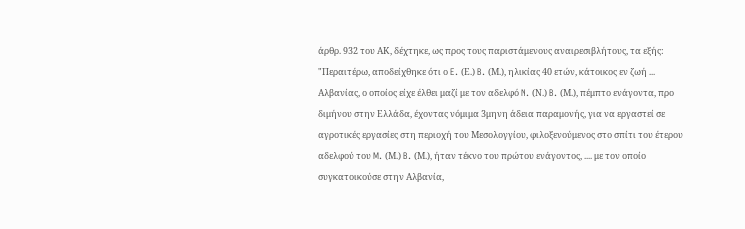άρθρ. 932 του ΑΚ, δέχτηκε, ως προς τους παριστάμενους αναιρεσιβλήτους, τα εξής: "Περαιτέρω, αποδείχθηκε ότι ο E. (Ε.) B. (Μ.), ηλικίας 40 ετών, κάτοικος εν ζωή ... Αλβανίας, ο οποίος είχε έλθει μαζί με τον αδελφό N. (Ν.) B. (Μ.), πέμπτο ενάγοντα, προ διμήνου στην Ελλάδα, έχοντας νόμιμα 3μηνη άδεια παραμονής, για να εργαστεί σε αγροτικές εργασίες στη περιοχή του Μεσολογγίου, φιλοξενούμενος στο σπίτι του έτερου αδελφού του M. (Μ.) B. (Μ.), ήταν τέκνο του πρώτου ενάγοντος, .... με τον οποίο συγκατοικούσε στην Αλβανία,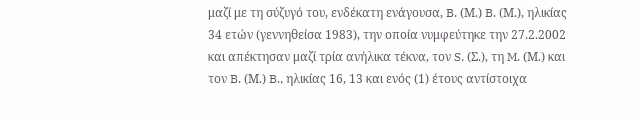μαζί με τη σύζυγό του, ενδέκατη ενάγουσα, B. (Μ.) B. (Μ.), ηλικίας 34 ετών (γεννηθείσα 1983), την οποία νυμφεύτηκε την 27.2.2002 και απέκτησαν μαζί τρία ανήλικα τέκνα, τον S. (Σ.), τη M. (Μ.) και τον B. (Μ.) B., ηλικίας 16, 13 και ενός (1) έτους αντίστοιχα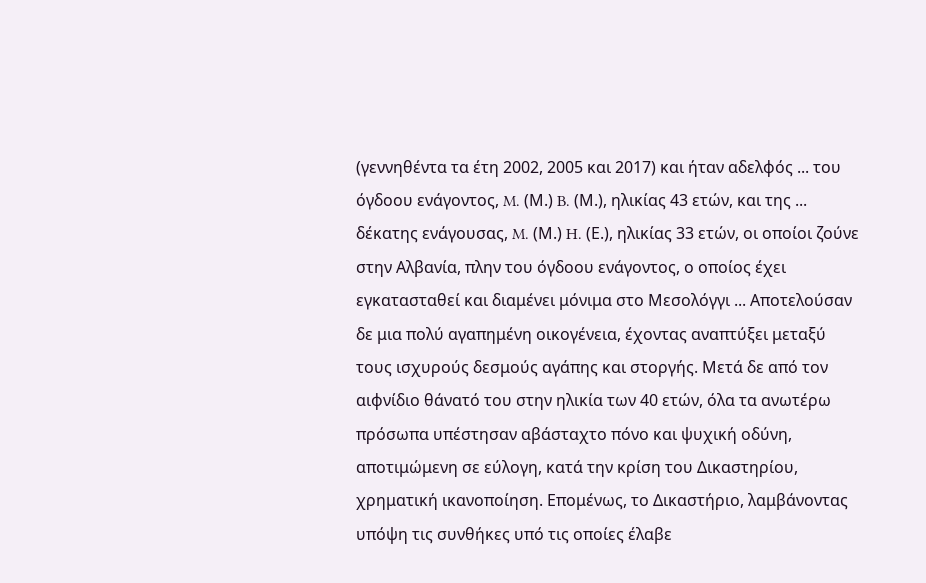(γεννηθέντα τα έτη 2002, 2005 και 2017) και ήταν αδελφός ... του όγδοου ενάγοντος, M. (Μ.) B. (Μ.), ηλικίας 43 ετών, και της ... δέκατης ενάγουσας, M. (Μ.) H. (Ε.), ηλικίας 33 ετών, οι οποίοι ζούνε στην Αλβανία, πλην του όγδοου ενάγοντος, ο οποίος έχει εγκατασταθεί και διαμένει μόνιμα στο Μεσολόγγι ... Αποτελούσαν δε μια πολύ αγαπημένη οικογένεια, έχοντας αναπτύξει μεταξύ τους ισχυρούς δεσμούς αγάπης και στοργής. Μετά δε από τον αιφνίδιο θάνατό του στην ηλικία των 40 ετών, όλα τα ανωτέρω πρόσωπα υπέστησαν αβάσταχτο πόνο και ψυχική οδύνη, αποτιμώμενη σε εύλογη, κατά την κρίση του Δικαστηρίου, χρηματική ικανοποίηση. Επομένως, το Δικαστήριο, λαμβάνοντας υπόψη τις συνθήκες υπό τις οποίες έλαβε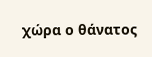χώρα ο θάνατος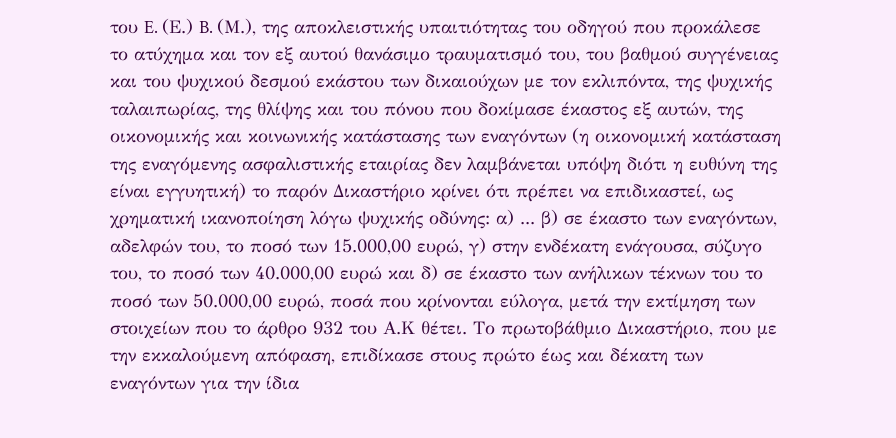του E. (Ε.) B. (Μ.), της αποκλειστικής υπαιτιότητας του οδηγού που προκάλεσε το ατύχημα και τον εξ αυτού θανάσιμο τραυματισμό του, του βαθμού συγγένειας και του ψυχικού δεσμού εκάστου των δικαιούχων με τον εκλιπόντα, της ψυχικής ταλαιπωρίας, της θλίψης και του πόνου που δοκίμασε έκαστος εξ αυτών, της οικονομικής και κοινωνικής κατάστασης των εναγόντων (η οικονομική κατάσταση της εναγόμενης ασφαλιστικής εταιρίας δεν λαμβάνεται υπόψη διότι η ευθύνη της είναι εγγυητική) το παρόν Δικαστήριο κρίνει ότι πρέπει να επιδικαστεί, ως χρηματική ικανοποίηση λόγω ψυχικής οδύνης: α) ... β) σε έκαστο των εναγόντων, αδελφών του, το ποσό των 15.000,00 ευρώ, γ) στην ενδέκατη ενάγουσα, σύζυγο του, το ποσό των 40.000,00 ευρώ και δ) σε έκαστο των ανήλικων τέκνων του το ποσό των 50.000,00 ευρώ, ποσά που κρίνονται εύλογα, μετά την εκτίμηση των στοιχείων που το άρθρο 932 του Α.Κ θέτει. Το πρωτοβάθμιο Δικαστήριο, που με την εκκαλούμενη απόφαση, επιδίκασε στους πρώτο έως και δέκατη των εναγόντων για την ίδια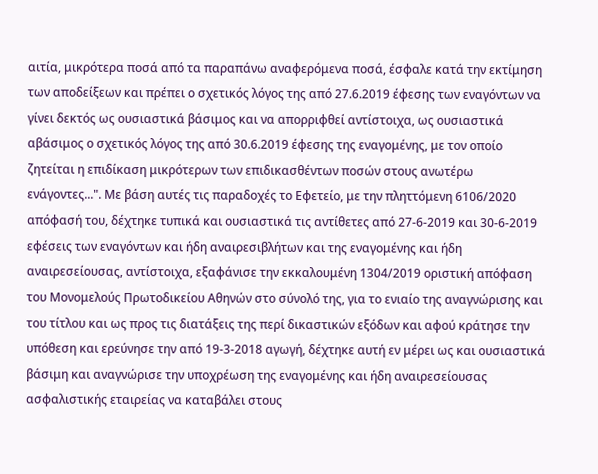αιτία, μικρότερα ποσά από τα παραπάνω αναφερόμενα ποσά, έσφαλε κατά την εκτίμηση των αποδείξεων και πρέπει ο σχετικός λόγος της από 27.6.2019 έφεσης των εναγόντων να γίνει δεκτός ως ουσιαστικά βάσιμος και να απορριφθεί αντίστοιχα, ως ουσιαστικά αβάσιμος ο σχετικός λόγος της από 30.6.2019 έφεσης της εναγομένης, με τον οποίο ζητείται η επιδίκαση μικρότερων των επιδικασθέντων ποσών στους ανωτέρω ενάγοντες...". Με βάση αυτές τις παραδοχές το Εφετείο, με την πληττόμενη 6106/2020 απόφασή του, δέχτηκε τυπικά και ουσιαστικά τις αντίθετες από 27-6-2019 και 30-6-2019 εφέσεις των εναγόντων και ήδη αναιρεσιβλήτων και της εναγομένης και ήδη αναιρεσείουσας, αντίστοιχα, εξαφάνισε την εκκαλουμένη 1304/2019 οριστική απόφαση του Μονομελούς Πρωτοδικείου Αθηνών στο σύνολό της, για το ενιαίο της αναγνώρισης και του τίτλου και ως προς τις διατάξεις της περί δικαστικών εξόδων και αφού κράτησε την υπόθεση και ερεύνησε την από 19-3-2018 αγωγή, δέχτηκε αυτή εν μέρει ως και ουσιαστικά βάσιμη και αναγνώρισε την υποχρέωση της εναγομένης και ήδη αναιρεσείουσας ασφαλιστικής εταιρείας να καταβάλει στους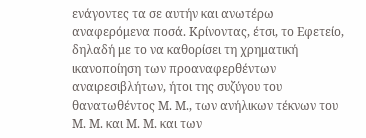ενάγοντες τα σε αυτήν και ανωτέρω αναφερόμενα ποσά. Κρίνοντας, έτσι, το Εφετείο, δηλαδή με το να καθορίσει τη χρηματική ικανοποίηση των προαναφερθέντων αναιρεσιβλήτων, ήτοι της συζύγου του θανατωθέντος Μ. Μ., των ανήλικων τέκνων του Μ. Μ. και Μ. Μ. και των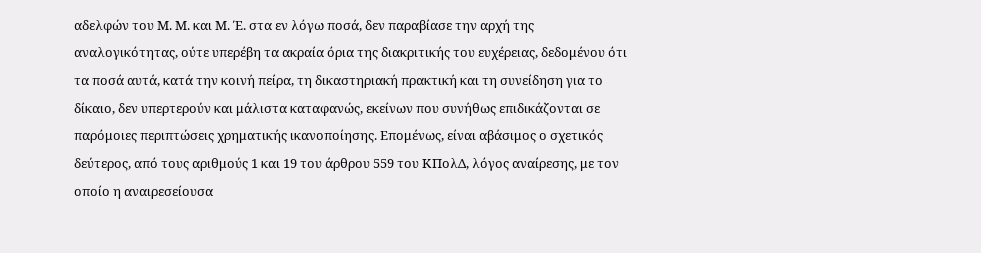αδελφών του Μ. Μ. και Μ. Έ. στα εν λόγω ποσά, δεν παραβίασε την αρχή της αναλογικότητας, ούτε υπερέβη τα ακραία όρια της διακριτικής του ευχέρειας, δεδομένου ότι τα ποσά αυτά, κατά την κοινή πείρα, τη δικαστηριακή πρακτική και τη συνείδηση για το δίκαιο, δεν υπερτερούν και μάλιστα καταφανώς, εκείνων που συνήθως επιδικάζονται σε παρόμοιες περιπτώσεις χρηματικής ικανοποίησης. Επομένως, είναι αβάσιμος ο σχετικός δεύτερος, από τους αριθμούς 1 και 19 του άρθρου 559 του ΚΠολΔ, λόγος αναίρεσης, με τον οποίο η αναιρεσείουσα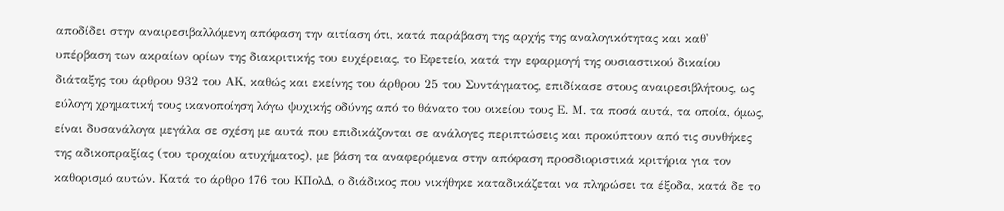αποδίδει στην αναιρεσιβαλλόμενη απόφαση την αιτίαση ότι, κατά παράβαση της αρχής της αναλογικότητας και καθ' υπέρβαση των ακραίων ορίων της διακριτικής του ευχέρειας, το Εφετείο, κατά την εφαρμογή της ουσιαστικού δικαίου διάταξης του άρθρου 932 του ΑΚ, καθώς και εκείνης του άρθρου 25 του Συντάγματος, επιδίκασε στους αναιρεσιβλήτους, ως εύλογη χρηματική τους ικανοποίηση λόγω ψυχικής οδύνης από το θάνατο του οικείου τους Ε. Μ. τα ποσά αυτά, τα οποία, όμως, είναι δυσανάλογα μεγάλα σε σχέση με αυτά που επιδικάζονται σε ανάλογες περιπτώσεις και προκύπτουν από τις συνθήκες της αδικοπραξίας (του τροχαίου ατυχήματος), με βάση τα αναφερόμενα στην απόφαση προσδιοριστικά κριτήρια για τον καθορισμό αυτών. Κατά το άρθρο 176 του ΚΠολΔ, ο διάδικος που νικήθηκε καταδικάζεται να πληρώσει τα έξοδα, κατά δε το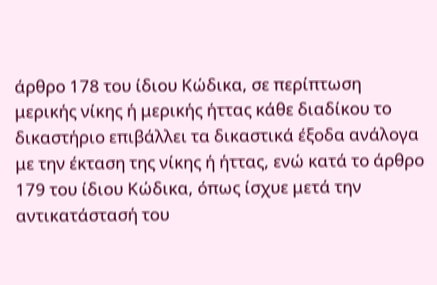άρθρο 178 του ίδιου Κώδικα, σε περίπτωση μερικής νίκης ή μερικής ήττας κάθε διαδίκου το δικαστήριο επιβάλλει τα δικαστικά έξοδα ανάλογα με την έκταση της νίκης ή ήττας, ενώ κατά το άρθρο 179 του ίδιου Κώδικα, όπως ίσχυε μετά την αντικατάστασή του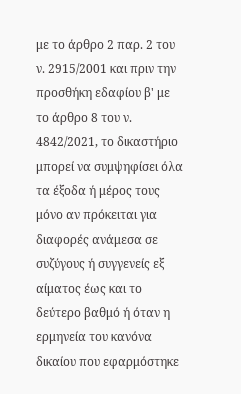με το άρθρο 2 παρ. 2 του ν. 2915/2001 και πριν την προσθήκη εδαφίου β' με το άρθρο 8 του ν. 4842/2021, το δικαστήριο μπορεί να συμψηφίσει όλα τα έξοδα ή μέρος τους μόνο αν πρόκειται για διαφορές ανάμεσα σε συζύγους ή συγγενείς εξ αίματος έως και το δεύτερο βαθμό ή όταν η ερμηνεία του κανόνα δικαίου που εφαρμόστηκε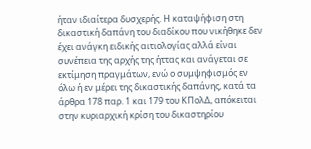ήταν ιδιαίτερα δυσχερής. Η καταψήφιση στη δικαστική δαπάνη του διαδίκου που νικήθηκε δεν έχει ανάγκη ειδικής αιτιολογίας αλλά είναι συνέπεια της αρχής της ήττας και ανάγεται σε εκτίμηση πραγμάτων, ενώ ο συμψηφισμός εν όλω ή εν μέρει της δικαστικής δαπάνης, κατά τα άρθρα 178 παρ. 1 και 179 του ΚΠολΔ, απόκειται στην κυριαρχική κρίση του δικαστηρίου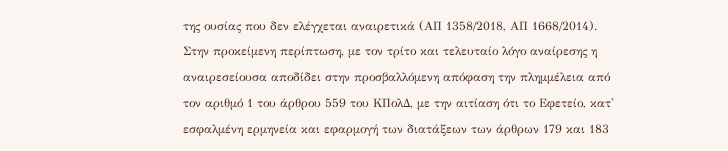της ουσίας που δεν ελέγχεται αναιρετικά (ΑΠ 1358/2018, ΑΠ 1668/2014). Στην προκείμενη περίπτωση, με τον τρίτο και τελευταίο λόγο αναίρεσης η αναιρεσείουσα αποδίδει στην προσβαλλόμενη απόφαση την πλημμέλεια από τον αριθμό 1 του άρθρου 559 του ΚΠολΔ, με την αιτίαση ότι το Εφετείο, κατ' εσφαλμένη ερμηνεία και εφαρμογή των διατάξεων των άρθρων 179 και 183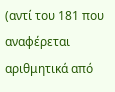(αντί του 181 που αναφέρεται αριθμητικά από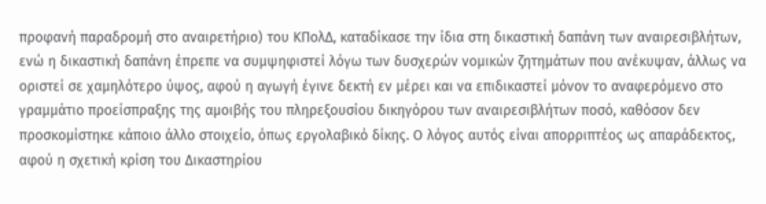προφανή παραδρομή στο αναιρετήριο) του ΚΠολΔ, καταδίκασε την ίδια στη δικαστική δαπάνη των αναιρεσιβλήτων, ενώ η δικαστική δαπάνη έπρεπε να συμψηφιστεί λόγω των δυσχερών νομικών ζητημάτων που ανέκυψαν, άλλως να οριστεί σε χαμηλότερο ύψος, αφού η αγωγή έγινε δεκτή εν μέρει και να επιδικαστεί μόνον το αναφερόμενο στο γραμμάτιο προείσπραξης της αμοιβής του πληρεξουσίου δικηγόρου των αναιρεσιβλήτων ποσό, καθόσον δεν προσκομίστηκε κάποιο άλλο στοιχείο, όπως εργολαβικό δίκης. Ο λόγος αυτός είναι απορριπτέος ως απαράδεκτος, αφού η σχετική κρίση του Δικαστηρίου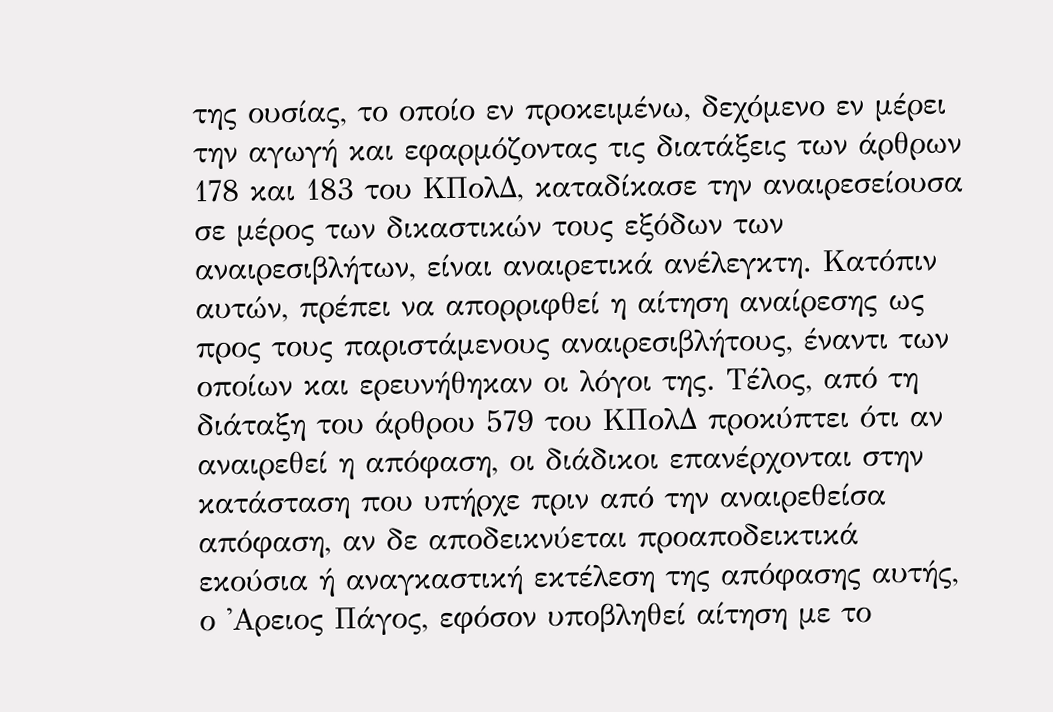της ουσίας, το οποίο εν προκειμένω, δεχόμενο εν μέρει την αγωγή και εφαρμόζοντας τις διατάξεις των άρθρων 178 και 183 του ΚΠολΔ, καταδίκασε την αναιρεσείουσα σε μέρος των δικαστικών τους εξόδων των αναιρεσιβλήτων, είναι αναιρετικά ανέλεγκτη. Κατόπιν αυτών, πρέπει να απορριφθεί η αίτηση αναίρεσης ως προς τους παριστάμενους αναιρεσιβλήτους, έναντι των οποίων και ερευνήθηκαν οι λόγοι της. Τέλος, από τη διάταξη του άρθρου 579 του ΚΠολΔ προκύπτει ότι αν αναιρεθεί η απόφαση, οι διάδικοι επανέρχονται στην κατάσταση που υπήρχε πριν από την αναιρεθείσα απόφαση, αν δε αποδεικνύεται προαποδεικτικά εκούσια ή αναγκαστική εκτέλεση της απόφασης αυτής, ο 'Αρειος Πάγος, εφόσον υποβληθεί αίτηση με το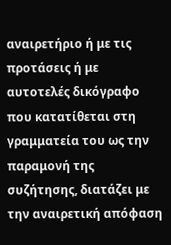αναιρετήριο ή με τις προτάσεις ή με αυτοτελές δικόγραφο που κατατίθεται στη γραμματεία του ως την παραμονή της συζήτησης, διατάζει με την αναιρετική απόφαση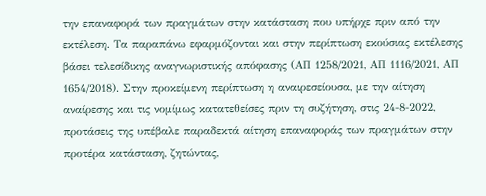την επαναφορά των πραγμάτων στην κατάσταση που υπήρχε πριν από την εκτέλεση. Τα παραπάνω εφαρμόζονται και στην περίπτωση εκούσιας εκτέλεσης βάσει τελεσίδικης αναγνωριστικής απόφασης (ΑΠ 1258/2021, ΑΠ 1116/2021, ΑΠ 1654/2018). Στην προκείμενη περίπτωση η αναιρεσείουσα, με την αίτηση αναίρεσης και τις νομίμως κατατεθείσες πριν τη συζήτηση, στις 24-8-2022, προτάσεις της υπέβαλε παραδεκτά αίτηση επαναφοράς των πραγμάτων στην προτέρα κατάσταση, ζητώντας,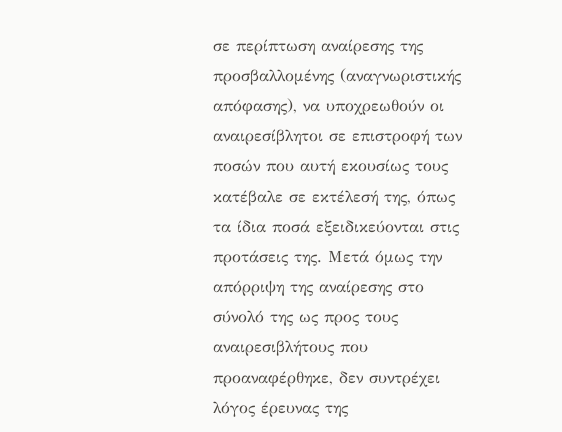σε περίπτωση αναίρεσης της προσβαλλομένης (αναγνωριστικής απόφασης), να υποχρεωθούν οι αναιρεσίβλητοι σε επιστροφή των ποσών που αυτή εκουσίως τους κατέβαλε σε εκτέλεσή της, όπως τα ίδια ποσά εξειδικεύονται στις προτάσεις της. Μετά όμως την απόρριψη της αναίρεσης στο σύνολό της ως προς τους αναιρεσιβλήτους που προαναφέρθηκε, δεν συντρέχει λόγος έρευνας της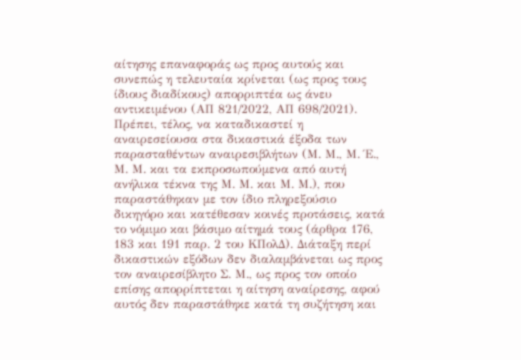αίτησης επαναφοράς ως προς αυτούς και συνεπώς η τελευταία κρίνεται (ως προς τους ίδιους διαδίκους) απορριπτέα ως άνευ αντικειμένου (ΑΠ 821/2022, ΑΠ 698/2021). Πρέπει, τέλος, να καταδικαστεί η αναιρεσείουσα στα δικαστικά έξοδα των παρασταθέντων αναιρεσιβλήτων (Μ. Μ., Μ. Έ., Μ. Μ. και τα εκπροσωπούμενα από αυτή ανήλικα τέκνα της Μ. Μ. και Μ. Μ.), που παραστάθηκαν με τον ίδιο πληρεξούσιο δικηγόρο και κατέθεσαν κοινές προτάσεις, κατά το νόμιμο και βάσιμο αίτημά τους (άρθρα 176, 183 και 191 παρ. 2 του ΚΠολΔ). Διάταξη περί δικαστικών εξόδων δεν διαλαμβάνεται ως προς τον αναιρεσίβλητο Σ. Μ., ως προς τον οποίο επίσης απορρίπτεται η αίτηση αναίρεσης, αφού αυτός δεν παραστάθηκε κατά τη συζήτηση και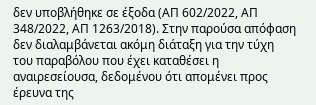δεν υποβλήθηκε σε έξοδα (ΑΠ 602/2022, ΑΠ 348/2022, ΑΠ 1263/2018). Στην παρούσα απόφαση δεν διαλαμβάνεται ακόμη διάταξη για την τύχη του παραβόλου που έχει καταθέσει η αναιρεσείουσα, δεδομένου ότι απομένει προς έρευνα της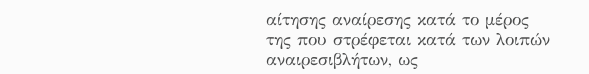αίτησης αναίρεσης κατά το μέρος της που στρέφεται κατά των λοιπών αναιρεσιβλήτων, ως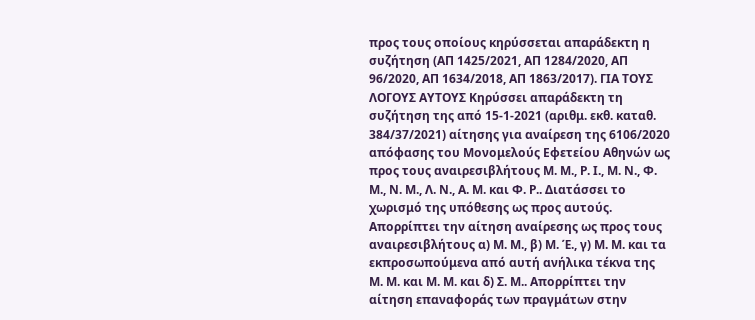προς τους οποίους κηρύσσεται απαράδεκτη η συζήτηση (ΑΠ 1425/2021, ΑΠ 1284/2020, ΑΠ 96/2020, ΑΠ 1634/2018, ΑΠ 1863/2017). ΓΙΑ ΤΟΥΣ ΛΟΓΟΥΣ ΑΥΤΟΥΣ Κηρύσσει απαράδεκτη τη συζήτηση της από 15-1-2021 (αριθμ. εκθ. καταθ. 384/37/2021) αίτησης για αναίρεση της 6106/2020 απόφασης του Μονομελούς Εφετείου Αθηνών ως προς τους αναιρεσιβλήτους Μ. Μ., Ρ. Ι., Μ. Ν., Φ. Μ., Ν. Μ., Λ. Ν., Α. Μ. και Φ. Ρ.. Διατάσσει το χωρισμό της υπόθεσης ως προς αυτούς. Απορρίπτει την αίτηση αναίρεσης ως προς τους αναιρεσιβλήτους α) Μ. Μ., β) Μ. Έ., γ) Μ. Μ. και τα εκπροσωπούμενα από αυτή ανήλικα τέκνα της Μ. Μ. και Μ. Μ. και δ) Σ. Μ.. Απορρίπτει την αίτηση επαναφοράς των πραγμάτων στην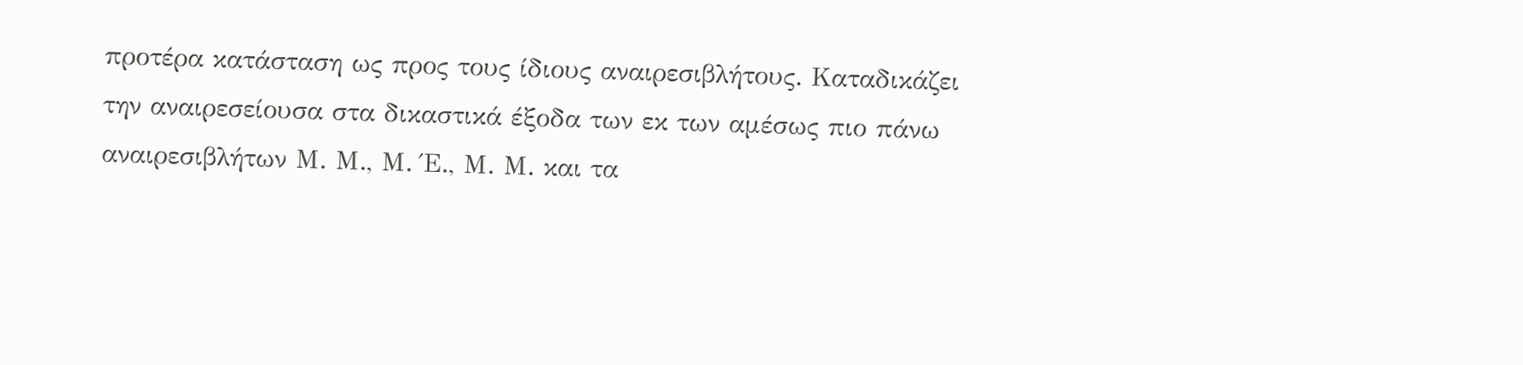προτέρα κατάσταση ως προς τους ίδιους αναιρεσιβλήτους. Καταδικάζει την αναιρεσείουσα στα δικαστικά έξοδα των εκ των αμέσως πιο πάνω αναιρεσιβλήτων Μ. Μ., Μ. Έ., Μ. Μ. και τα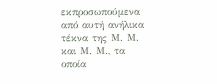εκπροσωπούμενα από αυτή ανήλικα τέκνα της Μ. Μ. και Μ. Μ., τα οποία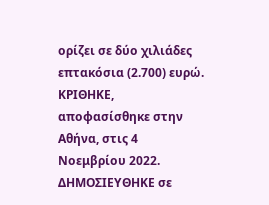ορίζει σε δύο χιλιάδες επτακόσια (2.700) ευρώ. ΚΡΙΘΗΚΕ, αποφασίσθηκε στην Αθήνα, στις 4 Νοεμβρίου 2022. ΔΗΜΟΣΙΕΥΘΗΚΕ σε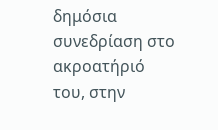δημόσια συνεδρίαση στο ακροατήριό του, στην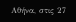Αθήνα, στις 27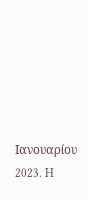Ιανουαρίου 2023. H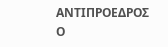ΑΝΤΙΠΡΟΕΔΡΟΣ Ο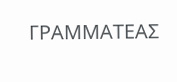ΓΡΑΜΜΑΤΕΑΣ